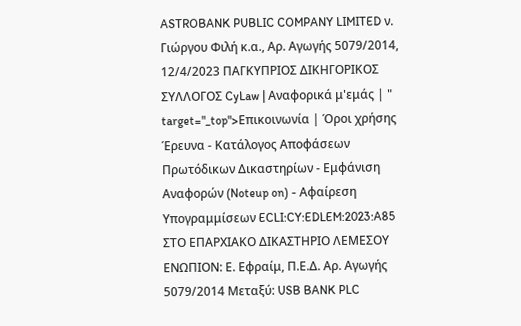ASTROBANK PUBLIC COMPANY LIMITED ν. Γιώργου Φιλή κ.α., Αρ. Αγωγής 5079/2014, 12/4/2023 ΠΑΓΚΥΠΡΙΟΣ ΔΙΚΗΓΟΡΙΚΟΣ ΣΥΛΛΟΓΟΣ CyLaw | Αναφορικά μ'εμάς | " target="_top">Επικοινωνία | Όροι χρήσης Έρευνα - Κατάλογος Αποφάσεων Πρωτόδικων Δικαστηρίων - Εμφάνιση Αναφορών (Noteup on) - Αφαίρεση Υπογραμμίσεων ECLI:CY:EDLEM:2023:A85 ΣΤΟ ΕΠΑΡΧΙΑΚΟ ΔΙΚΑΣΤΗΡΙΟ ΛΕΜΕΣΟΥ ΕΝΩΠΙΟΝ: Ε. Εφραίμ, Π.Ε.Δ. Αρ. Αγωγής 5079/2014 Μεταξύ: USB BANK PLC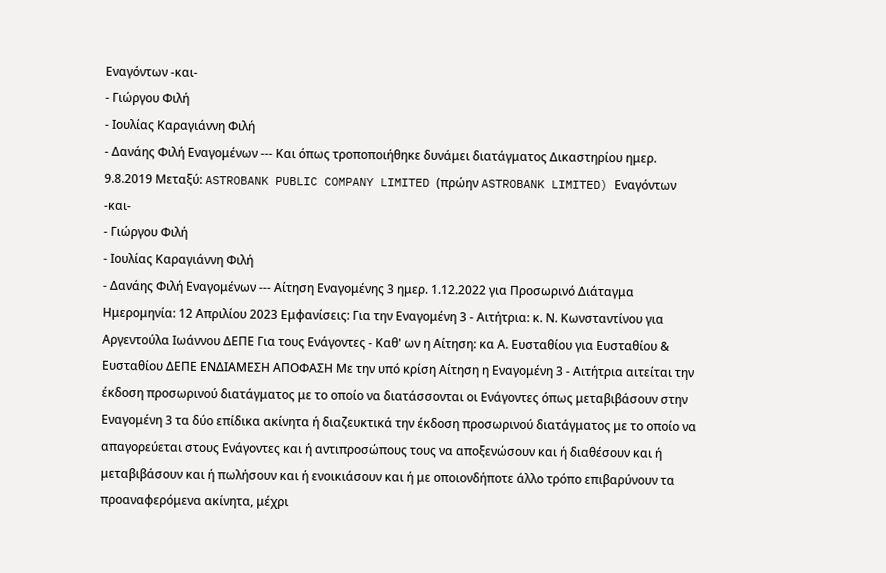Εναγόντων -και-
- Γιώργου Φιλή
- Ιουλίας Καραγιάννη Φιλή
- Δανάης Φιλή Εναγομένων --- Και όπως τροποποιήθηκε δυνάμει διατάγματος Δικαστηρίου ημερ. 9.8.2019 Μεταξύ: ASTROBANK PUBLIC COMPANY LIMITED (πρώην ASTROBANK LIMITED) Εναγόντων -και-
- Γιώργου Φιλή
- Ιουλίας Καραγιάννη Φιλή
- Δανάης Φιλή Εναγομένων --- Αίτηση Εναγoμένης 3 ημερ. 1.12.2022 για Προσωρινό Διάταγμα Ημερομηνία: 12 Απριλίου 2023 Εμφανίσεις: Για την Εναγομένη 3 - Αιτήτρια: κ. Ν. Κωνσταντίνου για Αργεντούλα Ιωάννου ΔΕΠΕ Για τους Ενάγοντες - Καθ' ων η Αίτηση: κα Α. Ευσταθίου για Ευσταθίου & Ευσταθίου ΔΕΠΕ ΕΝΔΙΑΜΕΣΗ ΑΠΟΦΑΣΗ Με την υπό κρίση Αίτηση η Εναγομένη 3 - Αιτήτρια αιτείται την έκδοση προσωρινού διατάγματος με το οποίο να διατάσσονται οι Ενάγοντες όπως μεταβιβάσουν στην Εναγομένη 3 τα δύο επίδικα ακίνητα ή διαζευκτικά την έκδοση προσωρινού διατάγματος με το οποίο να απαγορεύεται στους Ενάγοντες και ή αντιπροσώπους τους να αποξενώσουν και ή διαθέσουν και ή μεταβιβάσουν και ή πωλήσουν και ή ενοικιάσουν και ή με οποιονδήποτε άλλο τρόπο επιβαρύνουν τα προαναφερόμενα ακίνητα, μέχρι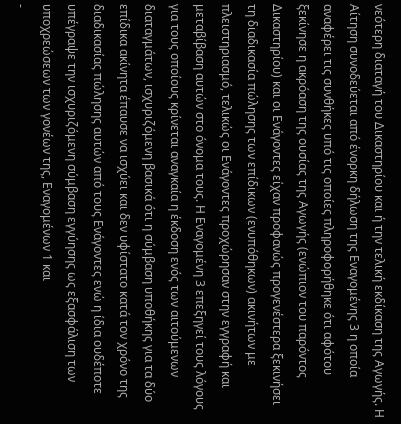νεότερη διαταγή του Δικαστηρίου και ή την τελική εκδίκαση της Αγωγής. Η Αίτηση συνοδεύεται από ένορκη δήλωση της Εναγομένης 3 η οποία αναφέρει τις συνθήκες υπό τις οποίες πληροφορήθηκε ότι αφότου ξεκίνησε η ακρόαση της ουσίας της Αγωγής (ενώπιον του παρόντος Δικαστηρίου) και οι Ενάγοντες είχαν προφανώς προγενέστερα ξεκινήσει τη διαδικασία πώλησης των επίδικων (ενυπόθηκων) ακινήτων με πλειστηριασμό, τελικώς οι Ενάγοντες προχώρησαν στην εγγραφή και μεταβίβαση αυτών στο όνομα τους. Η Εναγομένη 3 επεξηγεί τους λόγους για τους οποίους κρίνεται αναγκαία η έκδοση ενός των αιτούμενων διαταγμάτων, ισχυριζόμενη βασικά ότι η σύμβαση υποθήκης για τα δύο επίδικα ακίνητα έπαυσε να ισχύει και δεν υφίστατο κατά τον χρόνο της διαδικασίας πώλησης αυτών από τους Ενάγοντες ενώ η ίδια ουδέποτε υπέγραψε την ισχυριζόμενη σύμβαση εγγύησης ως εξασφάλιση των υποχρεώσεων των γονέων της, Εναγομένων 1 και
-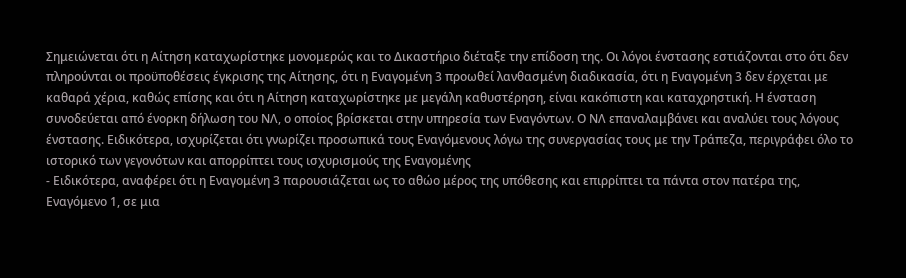Σημειώνεται ότι η Αίτηση καταχωρίστηκε μονομερώς και το Δικαστήριο διέταξε την επίδοση της. Οι λόγοι ένστασης εστιάζονται στο ότι δεν πληρούνται οι προϋποθέσεις έγκρισης της Αίτησης, ότι η Εναγομένη 3 προωθεί λανθασμένη διαδικασία, ότι η Εναγομένη 3 δεν έρχεται με καθαρά χέρια, καθώς επίσης και ότι η Αίτηση καταχωρίστηκε με μεγάλη καθυστέρηση, είναι κακόπιστη και καταχρηστική. Η ένσταση συνοδεύεται από ένορκη δήλωση του ΝΛ, ο οποίος βρίσκεται στην υπηρεσία των Εναγόντων. Ο ΝΛ επαναλαμβάνει και αναλύει τους λόγους ένστασης. Ειδικότερα, ισχυρίζεται ότι γνωρίζει προσωπικά τους Εναγόμενους λόγω της συνεργασίας τους με την Τράπεζα, περιγράφει όλο το ιστορικό των γεγονότων και απορρίπτει τους ισχυρισμούς της Εναγομένης
- Ειδικότερα, αναφέρει ότι η Εναγομένη 3 παρουσιάζεται ως το αθώο μέρος της υπόθεσης και επιρρίπτει τα πάντα στον πατέρα της, Εναγόμενο 1, σε μια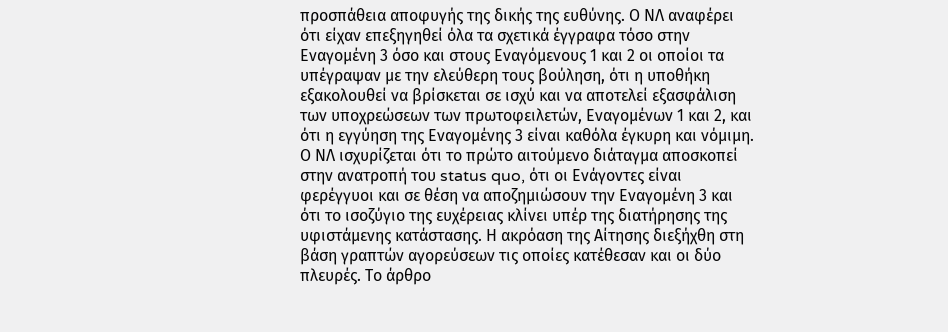προσπάθεια αποφυγής της δικής της ευθύνης. Ο ΝΛ αναφέρει ότι είχαν επεξηγηθεί όλα τα σχετικά έγγραφα τόσο στην Εναγομένη 3 όσο και στους Εναγόμενους 1 και 2 οι οποίοι τα υπέγραψαν με την ελεύθερη τους βούληση, ότι η υποθήκη εξακολουθεί να βρίσκεται σε ισχύ και να αποτελεί εξασφάλιση των υποχρεώσεων των πρωτοφειλετών, Εναγομένων 1 και 2, και ότι η εγγύηση της Εναγομένης 3 είναι καθόλα έγκυρη και νόμιμη. Ο ΝΛ ισχυρίζεται ότι το πρώτο αιτούμενο διάταγμα αποσκοπεί στην ανατροπή του status quo, ότι οι Ενάγοντες είναι φερέγγυοι και σε θέση να αποζημιώσουν την Εναγομένη 3 και ότι το ισοζύγιο της ευχέρειας κλίνει υπέρ της διατήρησης της υφιστάμενης κατάστασης. Η ακρόαση της Αίτησης διεξήχθη στη βάση γραπτών αγορεύσεων τις οποίες κατέθεσαν και οι δύο πλευρές. Το άρθρο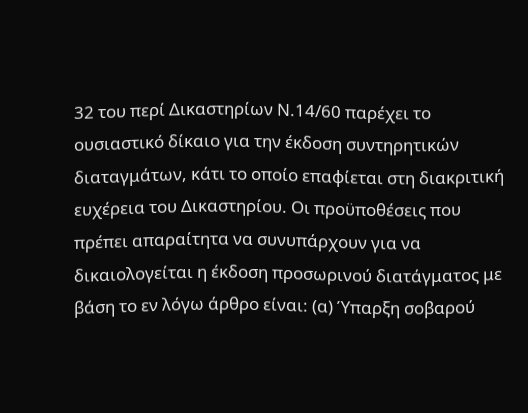32 του περί Δικαστηρίων Ν.14/60 παρέχει το ουσιαστικό δίκαιο για την έκδοση συντηρητικών διαταγμάτων, κάτι το οποίο επαφίεται στη διακριτική ευχέρεια του Δικαστηρίου. Οι προϋποθέσεις που πρέπει απαραίτητα να συνυπάρχουν για να δικαιολογείται η έκδοση προσωρινού διατάγματος με βάση το εν λόγω άρθρο είναι: (α) Ύπαρξη σοβαρού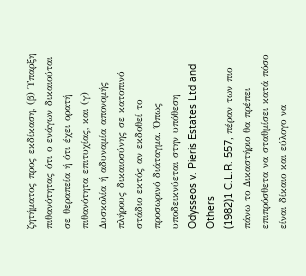ζητήματος προς εκδίκαση, (β) Ύπαρξη πιθανότητας ότι ο ενάγων δικαιούται σε θεραπεία ή ότι έχει ορατή πιθανότητα επιτυχίας, και (γ) Δυσκολία ή αδυναμία απονομής πλήρους δικαιοσύνης σε κατοπινό στάδιο εκτός αν εκδοθεί το προσωρινό διάταγμα. Όπως υποδεικνύεται στην υπόθεση Odysseos v. Pieris Estates Ltd and Others
(1982)1 C.L.R. 557, πέραν των πιο πάνω το Δικαστήριο θα πρέπει επιπρόσθετα να σταθμίσει κατά πόσο είναι δίκαιο και εύλογο να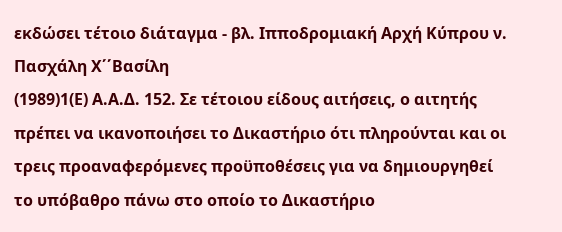εκδώσει τέτοιο διάταγμα - βλ. Ιπποδρομιακή Αρχή Κύπρου ν. Πασχάλη Χ΄΄Βασίλη
(1989)1(Ε) Α.Α.Δ. 152. Σε τέτοιου είδους αιτήσεις, ο αιτητής πρέπει να ικανοποιήσει το Δικαστήριο ότι πληρούνται και οι τρεις προαναφερόμενες προϋποθέσεις για να δημιουργηθεί το υπόβαθρο πάνω στο οποίο το Δικαστήριο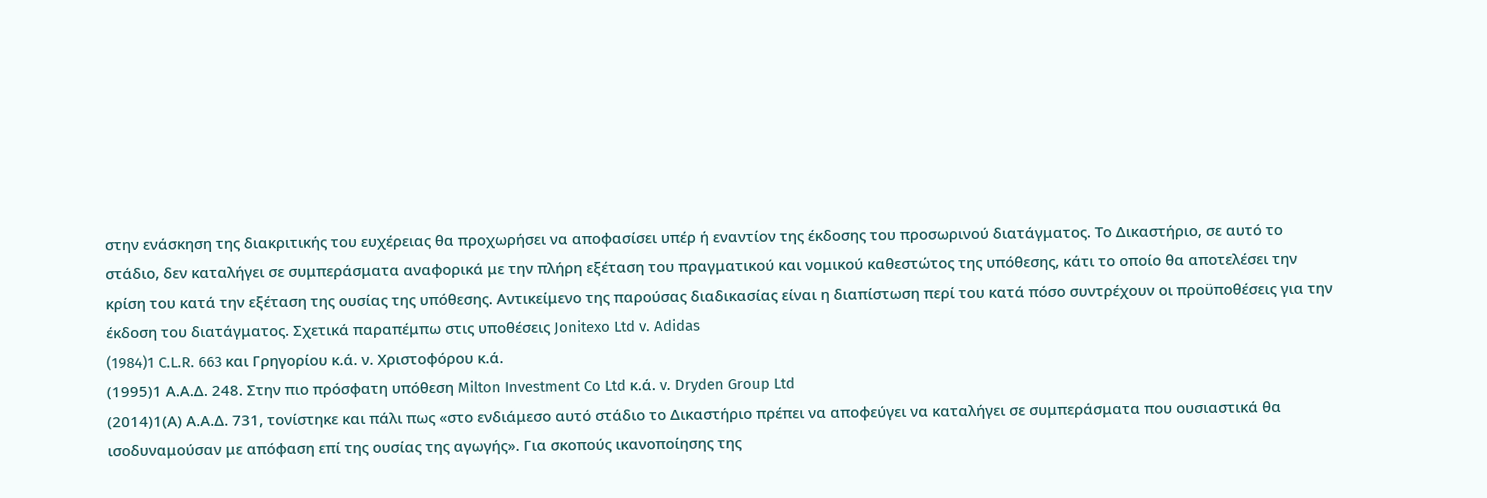στην ενάσκηση της διακριτικής του ευχέρειας θα προχωρήσει να αποφασίσει υπέρ ή εναντίον της έκδοσης του προσωρινού διατάγματος. Το Δικαστήριο, σε αυτό το στάδιο, δεν καταλήγει σε συμπεράσματα αναφορικά με την πλήρη εξέταση του πραγματικού και νομικού καθεστώτος της υπόθεσης, κάτι το οποίο θα αποτελέσει την κρίση του κατά την εξέταση της ουσίας της υπόθεσης. Αντικείμενο της παρούσας διαδικασίας είναι η διαπίστωση περί του κατά πόσο συντρέχουν οι προϋποθέσεις για την έκδοση του διατάγματος. Σχετικά παραπέμπω στις υποθέσεις Jonitexo Ltd v. Adidas
(1984)1 C.L.R. 663 και Γρηγορίου κ.ά. ν. Χριστοφόρου κ.ά.
(1995)1 Α.Α.Δ. 248. Στην πιο πρόσφατη υπόθεση Milton Investment Co Ltd κ.ά. v. Dryden Group Ltd
(2014)1(Α) Α.Α.Δ. 731, τονίστηκε και πάλι πως «στο ενδιάμεσο αυτό στάδιο το Δικαστήριο πρέπει να αποφεύγει να καταλήγει σε συμπεράσματα που ουσιαστικά θα ισοδυναμούσαν με απόφαση επί της ουσίας της αγωγής». Για σκοπούς ικανοποίησης της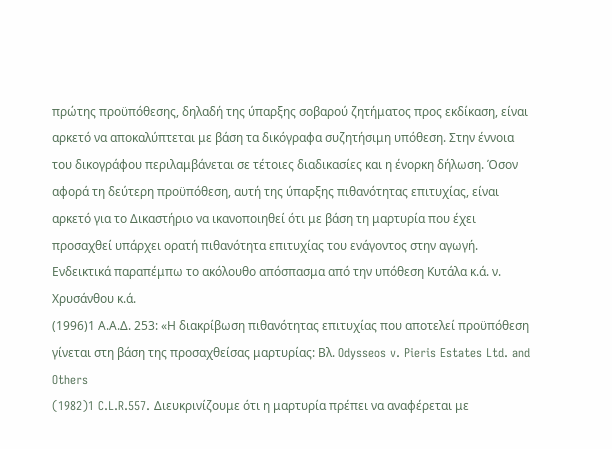πρώτης προϋπόθεσης, δηλαδή της ύπαρξης σοβαρού ζητήματος προς εκδίκαση, είναι αρκετό να αποκαλύπτεται με βάση τα δικόγραφα συζητήσιμη υπόθεση. Στην έννοια του δικογράφου περιλαμβάνεται σε τέτοιες διαδικασίες και η ένορκη δήλωση. Όσον αφορά τη δεύτερη προϋπόθεση, αυτή της ύπαρξης πιθανότητας επιτυχίας, είναι αρκετό για το Δικαστήριο να ικανοποιηθεί ότι με βάση τη μαρτυρία που έχει προσαχθεί υπάρχει ορατή πιθανότητα επιτυχίας του ενάγοντος στην αγωγή. Ενδεικτικά παραπέμπω το ακόλουθο απόσπασμα από την υπόθεση Κυτάλα κ.ά. ν. Χρυσάνθου κ.ά.
(1996)1 Α.Α.Δ. 253: «Η διακρίβωση πιθανότητας επιτυχίας που αποτελεί προϋπόθεση γίνεται στη βάση της προσαχθείσας μαρτυρίας: Βλ. Odysseos v. Pieris Estates Ltd. and Others
(1982)1 C.L.R.557. Διευκρινίζουμε ότι η μαρτυρία πρέπει να αναφέρεται με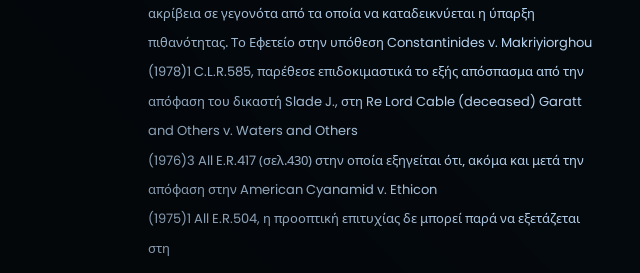ακρίβεια σε γεγονότα από τα οποία να καταδεικνύεται η ύπαρξη πιθανότητας. Το Εφετείο στην υπόθεση Constantinides v. Makriyiorghou
(1978)1 C.L.R.585, παρέθεσε επιδοκιμαστικά το εξής απόσπασμα από την απόφαση του δικαστή Slade J., στη Re Lord Cable (deceased) Garatt and Others v. Waters and Others
(1976)3 All E.R.417 (σελ.430) στην οποία εξηγείται ότι, ακόμα και μετά την απόφαση στην American Cyanamid v. Ethicon
(1975)1 All E.R.504, η προοπτική επιτυχίας δε μπορεί παρά να εξετάζεται στη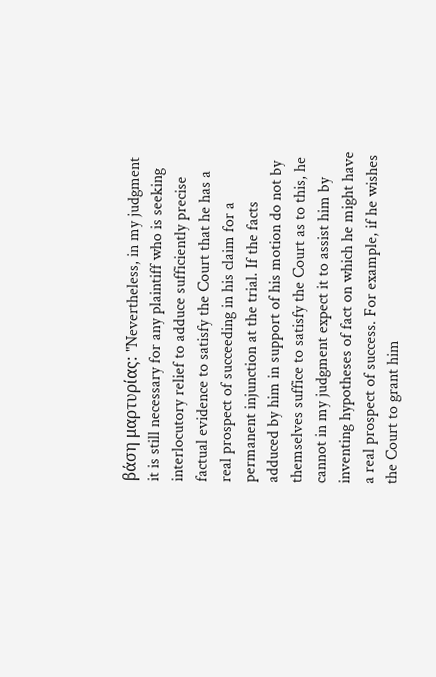βάση μαρτυρίας: "Nevertheless, in my judgment it is still necessary for any plaintiff who is seeking interlocutory relief to adduce sufficiently precise factual evidence to satisfy the Court that he has a real prospect of succeeding in his claim for a permanent injunction at the trial. If the facts adduced by him in support of his motion do not by themselves suffice to satisfy the Court as to this, he cannot in my judgment expect it to assist him by inventing hypotheses of fact on which he might have a real prospect of success. For example, if he wishes the Court to grant him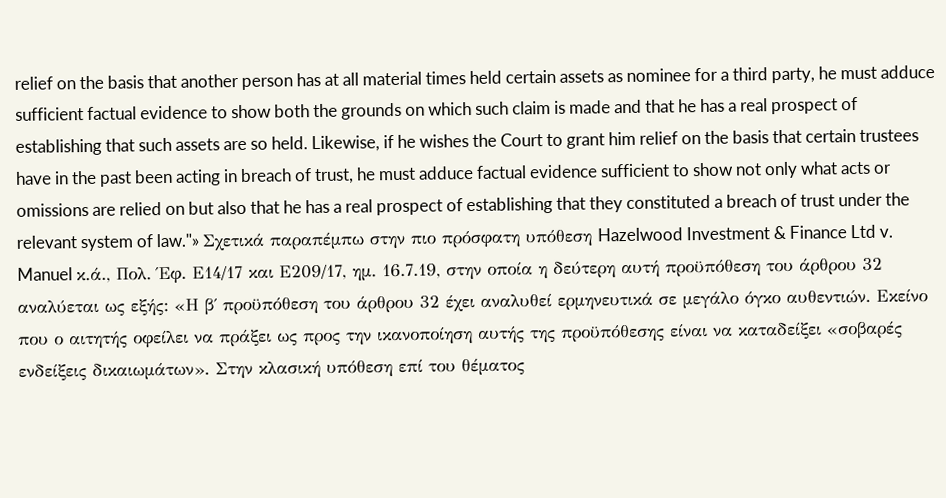relief on the basis that another person has at all material times held certain assets as nominee for a third party, he must adduce sufficient factual evidence to show both the grounds on which such claim is made and that he has a real prospect of establishing that such assets are so held. Likewise, if he wishes the Court to grant him relief on the basis that certain trustees have in the past been acting in breach of trust, he must adduce factual evidence sufficient to show not only what acts or omissions are relied on but also that he has a real prospect of establishing that they constituted a breach of trust under the relevant system of law."» Σχετικά παραπέμπω στην πιο πρόσφατη υπόθεση Hazelwood Investment & Finance Ltd v. Manuel κ.ά., Πολ. Έφ. Ε14/17 και Ε209/17, ημ. 16.7.19, στην οποία η δεύτερη αυτή προϋπόθεση του άρθρου 32 αναλύεται ως εξής: «Η β΄ προϋπόθεση του άρθρου 32 έχει αναλυθεί ερμηνευτικά σε μεγάλο όγκο αυθεντιών. Εκείνο που ο αιτητής οφείλει να πράξει ως προς την ικανοποίηση αυτής της προϋπόθεσης είναι να καταδείξει «σοβαρές ενδείξεις δικαιωμάτων». Στην κλασική υπόθεση επί του θέματος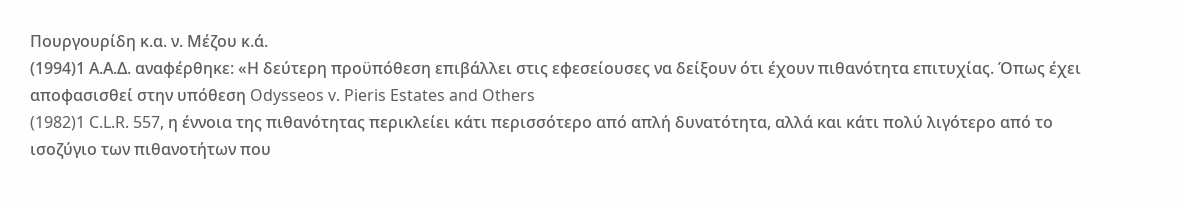Πουργουρίδη κ.α. ν. Μέζου κ.ά.
(1994)1 Α.Α.Δ. αναφέρθηκε: «Η δεύτερη προϋπόθεση επιβάλλει στις εφεσείουσες να δείξουν ότι έχουν πιθανότητα επιτυχίας. Όπως έχει αποφασισθεί στην υπόθεση Odysseos v. Pieris Estates and Others
(1982)1 C.L.R. 557, η έννοια της πιθανότητας περικλείει κάτι περισσότερο από απλή δυνατότητα, αλλά και κάτι πολύ λιγότερο από το ισοζύγιο των πιθανοτήτων που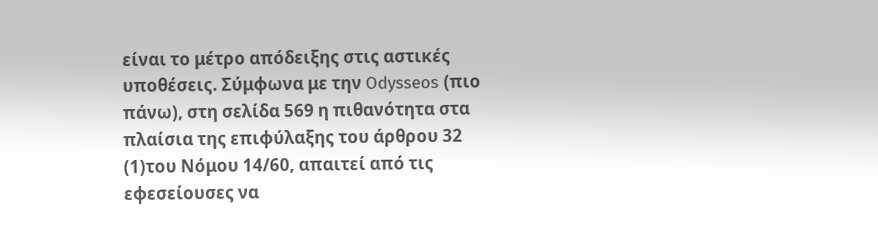είναι το μέτρο απόδειξης στις αστικές υποθέσεις. Σύμφωνα με την Odysseos (πιο πάνω), στη σελίδα 569 η πιθανότητα στα πλαίσια της επιφύλαξης του άρθρου 32
(1)του Νόμου 14/60, απαιτεί από τις εφεσείουσες να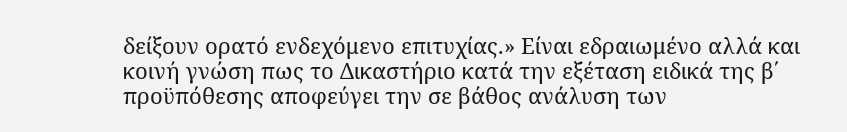δείξουν ορατό ενδεχόμενο επιτυχίας.» Είναι εδραιωμένο αλλά και κοινή γνώση πως το Δικαστήριο κατά την εξέταση ειδικά της β΄ προϋπόθεσης αποφεύγει την σε βάθος ανάλυση των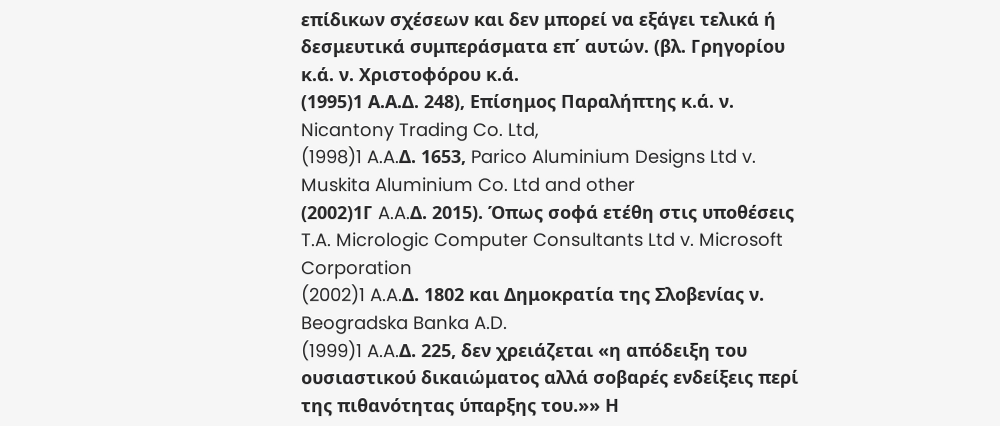επίδικων σχέσεων και δεν μπορεί να εξάγει τελικά ή δεσμευτικά συμπεράσματα επ΄ αυτών. (βλ. Γρηγορίου κ.ά. ν. Χριστοφόρου κ.ά.
(1995)1 Α.Α.Δ. 248), Επίσημος Παραλήπτης κ.ά. ν. Nicantony Trading Co. Ltd,
(1998)1 A.A.Δ. 1653, Parico Aluminium Designs Ltd v. Muskita Aluminium Co. Ltd and other
(2002)1Γ A.A.Δ. 2015). Όπως σοφά ετέθη στις υποθέσεις T.A. Micrologic Computer Consultants Ltd v. Microsoft Corporation
(2002)1 A.A.Δ. 1802 και Δημοκρατία της Σλοβενίας ν. Beogradska Banka A.D.
(1999)1 A.A.Δ. 225, δεν χρειάζεται «η απόδειξη του ουσιαστικού δικαιώματος αλλά σοβαρές ενδείξεις περί της πιθανότητας ύπαρξης του.»» Η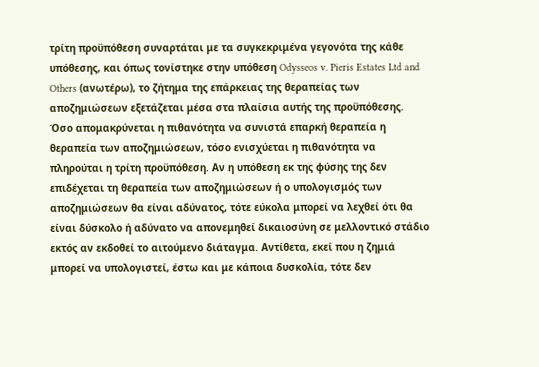τρίτη προϋπόθεση συναρτάται με τα συγκεκριμένα γεγονότα της κάθε υπόθεσης, και όπως τονίστηκε στην υπόθεση Odysseos v. Pieris Estates Ltd and Others (ανωτέρω), το ζήτημα της επάρκειας της θεραπείας των αποζημιώσεων εξετάζεται μέσα στα πλαίσια αυτής της προϋπόθεσης. Όσο απομακρύνεται η πιθανότητα να συνιστά επαρκή θεραπεία η θεραπεία των αποζημιώσεων, τόσο ενισχύεται η πιθανότητα να πληρούται η τρίτη προϋπόθεση. Αν η υπόθεση εκ της φύσης της δεν επιδέχεται τη θεραπεία των αποζημιώσεων ή ο υπολογισμός των αποζημιώσεων θα είναι αδύνατος, τότε εύκολα μπορεί να λεχθεί ότι θα είναι δύσκολο ή αδύνατο να απονεμηθεί δικαιοσύνη σε μελλοντικό στάδιο εκτός αν εκδοθεί το αιτούμενο διάταγμα. Αντίθετα, εκεί που η ζημιά μπορεί να υπολογιστεί, έστω και με κάποια δυσκολία, τότε δεν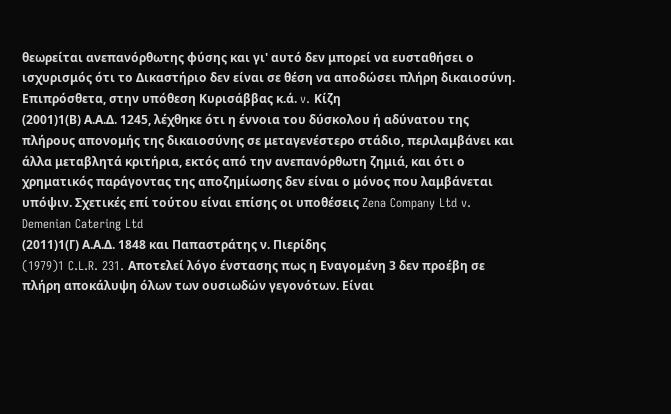θεωρείται ανεπανόρθωτης φύσης και γι' αυτό δεν μπορεί να ευσταθήσει ο ισχυρισμός ότι το Δικαστήριο δεν είναι σε θέση να αποδώσει πλήρη δικαιοσύνη. Επιπρόσθετα, στην υπόθεση Κυρισάββας κ.ά. v. Κίζη
(2001)1(Β) Α.Α.Δ. 1245, λέχθηκε ότι η έννοια του δύσκολου ή αδύνατου της πλήρους απονομής της δικαιοσύνης σε μεταγενέστερο στάδιο, περιλαμβάνει και άλλα μεταβλητά κριτήρια, εκτός από την ανεπανόρθωτη ζημιά, και ότι ο χρηματικός παράγοντας της αποζημίωσης δεν είναι ο μόνος που λαμβάνεται υπόψιν. Σχετικές επί τούτου είναι επίσης οι υποθέσεις Zena Company Ltd v. Demenian Catering Ltd
(2011)1(Γ) Α.Α.Δ. 1848 και Παπαστράτης ν. Πιερίδης
(1979)1 C.L.R. 231. Αποτελεί λόγο ένστασης πως η Εναγομένη 3 δεν προέβη σε πλήρη αποκάλυψη όλων των ουσιωδών γεγονότων. Είναι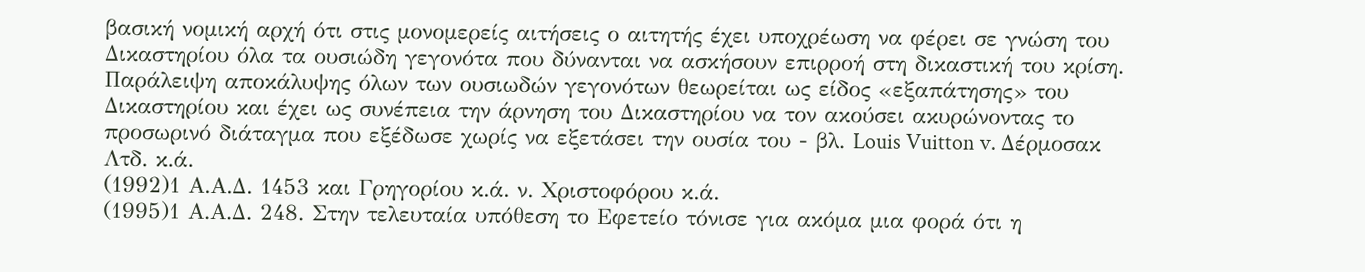βασική νομική αρχή ότι στις μονομερείς αιτήσεις ο αιτητής έχει υποχρέωση να φέρει σε γνώση του Δικαστηρίου όλα τα ουσιώδη γεγονότα που δύνανται να ασκήσουν επιρροή στη δικαστική του κρίση. Παράλειψη αποκάλυψης όλων των ουσιωδών γεγονότων θεωρείται ως είδος «εξαπάτησης» του Δικαστηρίου και έχει ως συνέπεια την άρνηση του Δικαστηρίου να τον ακούσει ακυρώνοντας το προσωρινό διάταγμα που εξέδωσε χωρίς να εξετάσει την ουσία του - βλ. Louis Vuitton v. Δέρμοσακ Λτδ. κ.ά.
(1992)1 Α.Α.Δ. 1453 και Γρηγορίου κ.ά. ν. Χριστοφόρου κ.ά.
(1995)1 Α.Α.Δ. 248. Στην τελευταία υπόθεση το Εφετείο τόνισε για ακόμα μια φορά ότι η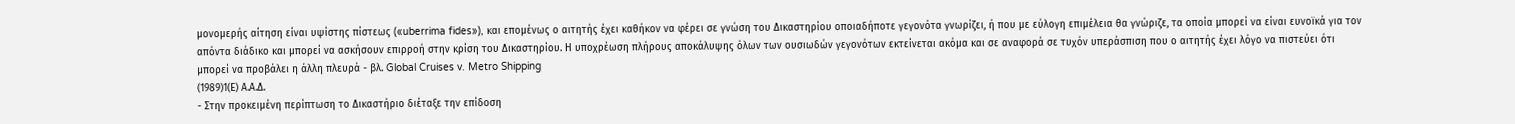μονομερής αίτηση είναι υψίστης πίστεως («uberrima fides»), και επομένως ο αιτητής έχει καθήκον να φέρει σε γνώση του Δικαστηρίου οποιαδήποτε γεγονότα γνωρίζει, ή που με εύλογη επιμέλεια θα γνώριζε, τα οποία μπορεί να είναι ευνοϊκά για τον απόντα διάδικο και μπορεί να ασκήσουν επιρροή στην κρίση του Δικαστηρίου. Η υποχρέωση πλήρους αποκάλυψης όλων των ουσιωδών γεγονότων εκτείνεται ακόμα και σε αναφορά σε τυχόν υπεράσπιση που ο αιτητής έχει λόγο να πιστεύει ότι μπορεί να προβάλει η άλλη πλευρά - βλ. Global Cruises v. Metro Shipping
(1989)1(Ε) Α.Α.Δ.
- Στην προκειμένη περίπτωση το Δικαστήριο διέταξε την επίδοση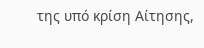της υπό κρίση Αίτησης,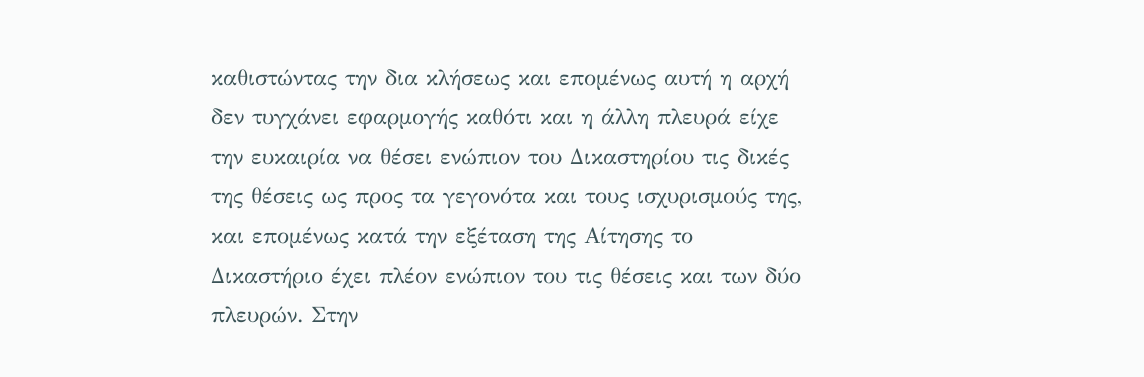καθιστώντας την δια κλήσεως και επομένως αυτή η αρχή δεν τυγχάνει εφαρμογής καθότι και η άλλη πλευρά είχε την ευκαιρία να θέσει ενώπιον του Δικαστηρίου τις δικές της θέσεις ως προς τα γεγονότα και τους ισχυρισμούς της, και επομένως κατά την εξέταση της Αίτησης το Δικαστήριο έχει πλέον ενώπιον του τις θέσεις και των δύο πλευρών. Στην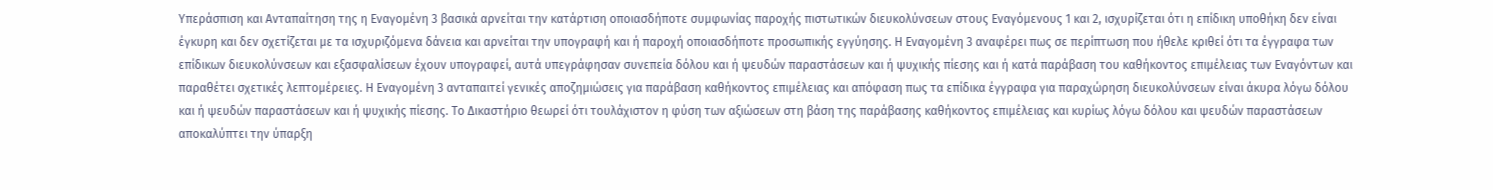Υπεράσπιση και Ανταπαίτηση της η Εναγομένη 3 βασικά αρνείται την κατάρτιση οποιασδήποτε συμφωνίας παροχής πιστωτικών διευκολύνσεων στους Εναγόμενους 1 και 2, ισχυρίζεται ότι η επίδικη υποθήκη δεν είναι έγκυρη και δεν σχετίζεται με τα ισχυριζόμενα δάνεια και αρνείται την υπογραφή και ή παροχή οποιασδήποτε προσωπικής εγγύησης. Η Εναγομένη 3 αναφέρει πως σε περίπτωση που ήθελε κριθεί ότι τα έγγραφα των επίδικων διευκολύνσεων και εξασφαλίσεων έχουν υπογραφεί, αυτά υπεγράφησαν συνεπεία δόλου και ή ψευδών παραστάσεων και ή ψυχικής πίεσης και ή κατά παράβαση του καθήκοντος επιμέλειας των Εναγόντων και παραθέτει σχετικές λεπτομέρειες. Η Εναγομένη 3 ανταπαιτεί γενικές αποζημιώσεις για παράβαση καθήκοντος επιμέλειας και απόφαση πως τα επίδικα έγγραφα για παραχώρηση διευκολύνσεων είναι άκυρα λόγω δόλου και ή ψευδών παραστάσεων και ή ψυχικής πίεσης. Το Δικαστήριο θεωρεί ότι τουλάχιστον η φύση των αξιώσεων στη βάση της παράβασης καθήκοντος επιμέλειας και κυρίως λόγω δόλου και ψευδών παραστάσεων αποκαλύπτει την ύπαρξη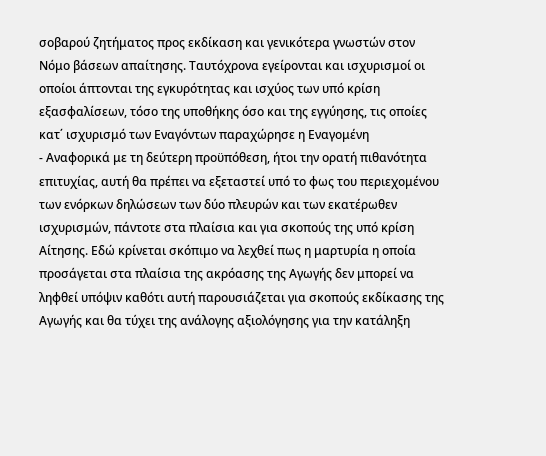σοβαρού ζητήματος προς εκδίκαση και γενικότερα γνωστών στον Νόμο βάσεων απαίτησης. Ταυτόχρονα εγείρονται και ισχυρισμοί οι οποίοι άπτονται της εγκυρότητας και ισχύος των υπό κρίση εξασφαλίσεων, τόσο της υποθήκης όσο και της εγγύησης, τις οποίες κατ΄ ισχυρισμό των Εναγόντων παραχώρησε η Εναγομένη
- Αναφορικά με τη δεύτερη προϋπόθεση, ήτοι την ορατή πιθανότητα επιτυχίας, αυτή θα πρέπει να εξεταστεί υπό το φως του περιεχομένου των ενόρκων δηλώσεων των δύο πλευρών και των εκατέρωθεν ισχυρισμών, πάντοτε στα πλαίσια και για σκοπούς της υπό κρίση Αίτησης. Εδώ κρίνεται σκόπιμο να λεχθεί πως η μαρτυρία η οποία προσάγεται στα πλαίσια της ακρόασης της Αγωγής δεν μπορεί να ληφθεί υπόψιν καθότι αυτή παρουσιάζεται για σκοπούς εκδίκασης της Αγωγής και θα τύχει της ανάλογης αξιολόγησης για την κατάληξη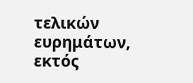τελικών ευρημάτων, εκτός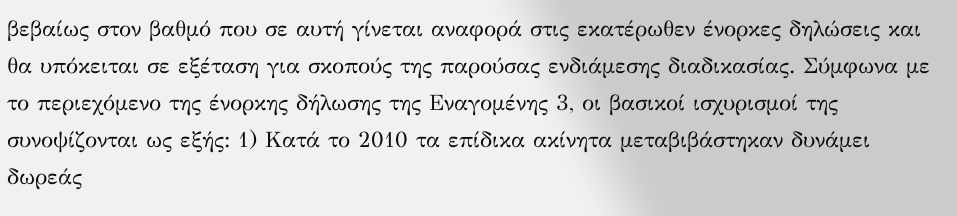βεβαίως στον βαθμό που σε αυτή γίνεται αναφορά στις εκατέρωθεν ένορκες δηλώσεις και θα υπόκειται σε εξέταση για σκοπούς της παρούσας ενδιάμεσης διαδικασίας. Σύμφωνα με το περιεχόμενο της ένορκης δήλωσης της Εναγομένης 3, οι βασικοί ισχυρισμοί της συνοψίζονται ως εξής: 1) Κατά το 2010 τα επίδικα ακίνητα μεταβιβάστηκαν δυνάμει δωρεάς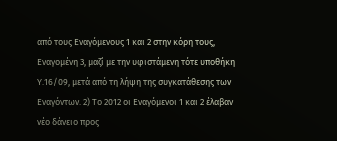από τους Εναγόμενους 1 και 2 στην κόρη τους, Εναγομένη 3, μαζί με την υφιστάμενη τότε υποθήκη Υ.16/09, μετά από τη λήψη της συγκατάθεσης των Εναγόντων. 2) Το 2012 οι Εναγόμενοι 1 και 2 έλαβαν νέο δάνειο προς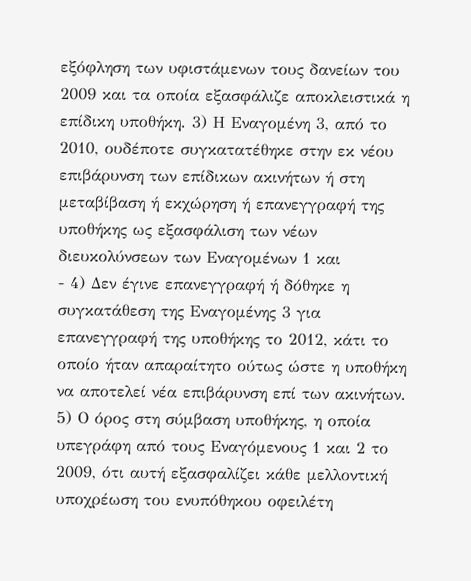εξόφληση των υφιστάμενων τους δανείων του 2009 και τα οποία εξασφάλιζε αποκλειστικά η επίδικη υποθήκη. 3) Η Εναγομένη 3, από το 2010, ουδέποτε συγκατατέθηκε στην εκ νέου επιβάρυνση των επίδικων ακινήτων ή στη μεταβίβαση ή εκχώρηση ή επανεγγραφή της υποθήκης ως εξασφάλιση των νέων διευκολύνσεων των Εναγομένων 1 και
- 4) Δεν έγινε επανεγγραφή ή δόθηκε η συγκατάθεση της Εναγομένης 3 για επανεγγραφή της υποθήκης το 2012, κάτι το οποίο ήταν απαραίτητο ούτως ώστε η υποθήκη να αποτελεί νέα επιβάρυνση επί των ακινήτων. 5) Ο όρος στη σύμβαση υποθήκης, η οποία υπεγράφη από τους Εναγόμενους 1 και 2 το 2009, ότι αυτή εξασφαλίζει κάθε μελλοντική υποχρέωση του ενυπόθηκου οφειλέτη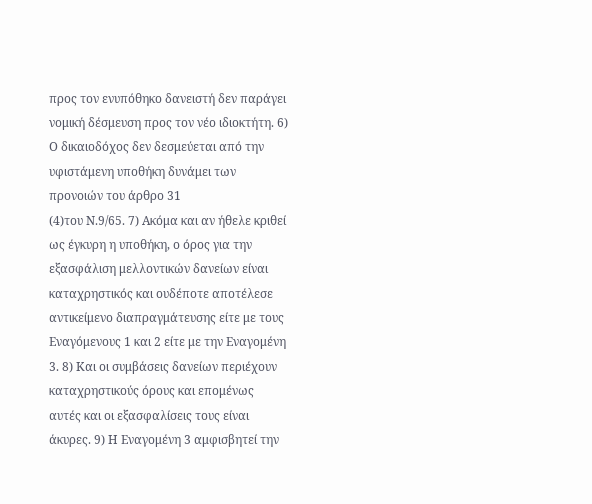προς τον ενυπόθηκο δανειστή δεν παράγει νομική δέσμευση προς τον νέο ιδιοκτήτη. 6) Ο δικαιοδόχος δεν δεσμεύεται από την υφιστάμενη υποθήκη δυνάμει των προνοιών του άρθρο 31
(4)του Ν.9/65. 7) Ακόμα και αν ήθελε κριθεί ως έγκυρη η υποθήκη, ο όρος για την εξασφάλιση μελλοντικών δανείων είναι καταχρηστικός και ουδέποτε αποτέλεσε αντικείμενο διαπραγμάτευσης είτε με τους Εναγόμενους 1 και 2 είτε με την Εναγομένη 3. 8) Και οι συμβάσεις δανείων περιέχουν καταχρηστικούς όρους και επομένως αυτές και οι εξασφαλίσεις τους είναι άκυρες. 9) Η Εναγομένη 3 αμφισβητεί την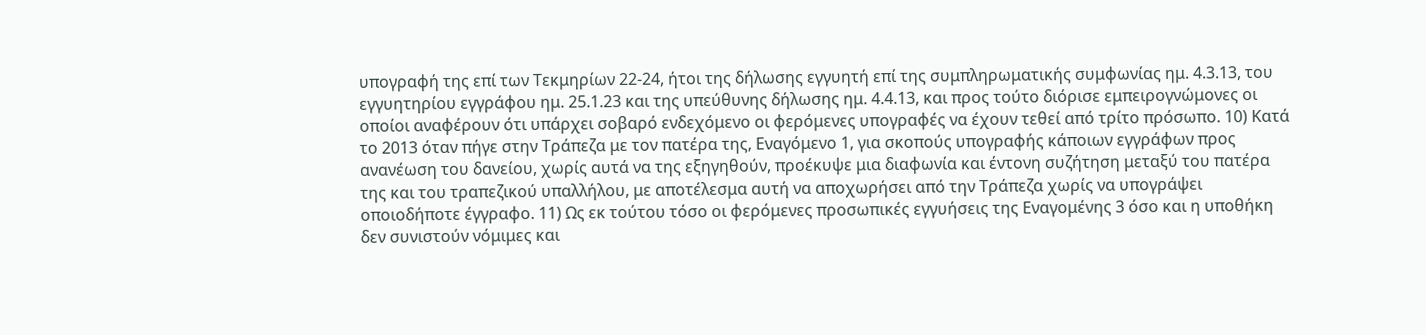υπογραφή της επί των Τεκμηρίων 22-24, ήτοι της δήλωσης εγγυητή επί της συμπληρωματικής συμφωνίας ημ. 4.3.13, του εγγυητηρίου εγγράφου ημ. 25.1.23 και της υπεύθυνης δήλωσης ημ. 4.4.13, και προς τούτο διόρισε εμπειρογνώμονες οι οποίοι αναφέρουν ότι υπάρχει σοβαρό ενδεχόμενο οι φερόμενες υπογραφές να έχουν τεθεί από τρίτο πρόσωπο. 10) Κατά το 2013 όταν πήγε στην Τράπεζα με τον πατέρα της, Εναγόμενο 1, για σκοπούς υπογραφής κάποιων εγγράφων προς ανανέωση του δανείου, χωρίς αυτά να της εξηγηθούν, προέκυψε μια διαφωνία και έντονη συζήτηση μεταξύ του πατέρα της και του τραπεζικού υπαλλήλου, με αποτέλεσμα αυτή να αποχωρήσει από την Τράπεζα χωρίς να υπογράψει οποιοδήποτε έγγραφο. 11) Ως εκ τούτου τόσο οι φερόμενες προσωπικές εγγυήσεις της Εναγομένης 3 όσο και η υποθήκη δεν συνιστούν νόμιμες και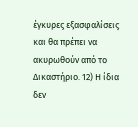έγκυρες εξασφαλίσεις και θα πρέπει να ακυρωθούν από το Δικαστήριο. 12) Η ίδια δεν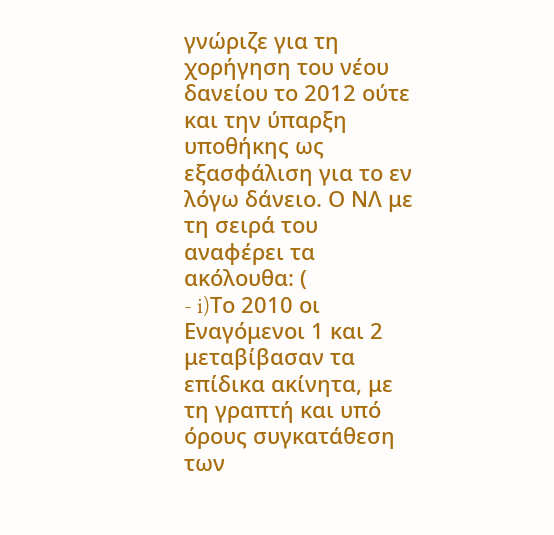γνώριζε για τη χορήγηση του νέου δανείου το 2012 ούτε και την ύπαρξη υποθήκης ως εξασφάλιση για το εν λόγω δάνειο. Ο ΝΛ με τη σειρά του αναφέρει τα ακόλουθα: (
- i)Το 2010 οι Εναγόμενοι 1 και 2 μεταβίβασαν τα επίδικα ακίνητα, με τη γραπτή και υπό όρους συγκατάθεση των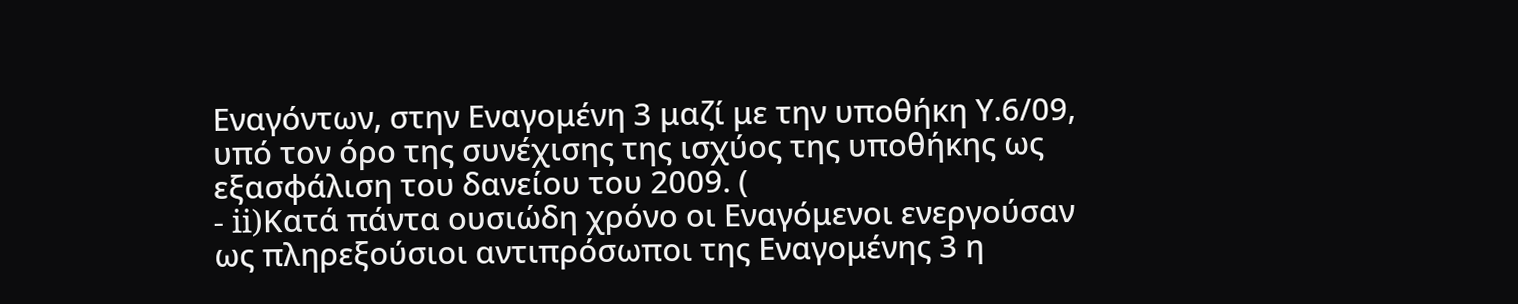Εναγόντων, στην Εναγομένη 3 μαζί με την υποθήκη Υ.6/09, υπό τον όρο της συνέχισης της ισχύος της υποθήκης ως εξασφάλιση του δανείου του 2009. (
- ii)Κατά πάντα ουσιώδη χρόνο οι Εναγόμενοι ενεργούσαν ως πληρεξούσιοι αντιπρόσωποι της Εναγομένης 3 η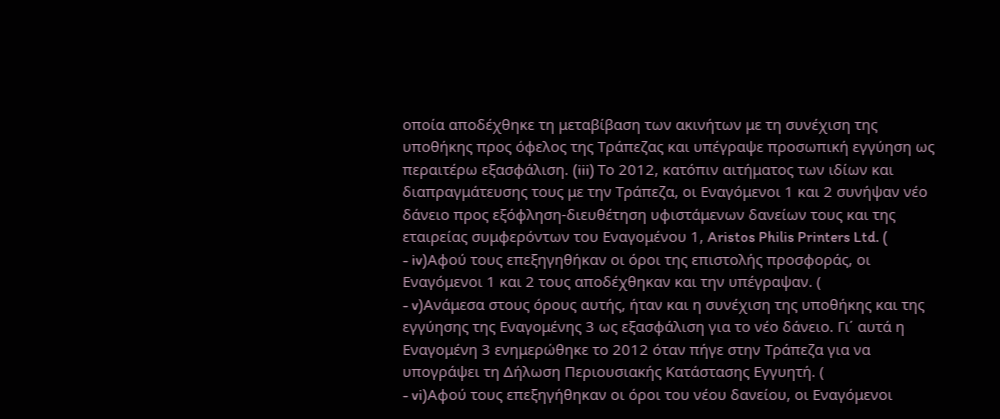οποία αποδέχθηκε τη μεταβίβαση των ακινήτων με τη συνέχιση της υποθήκης προς όφελος της Τράπεζας και υπέγραψε προσωπική εγγύηση ως περαιτέρω εξασφάλιση. (iii) Το 2012, κατόπιν αιτήματος των ιδίων και διαπραγμάτευσης τους με την Τράπεζα, οι Εναγόμενοι 1 και 2 συνήψαν νέο δάνειο προς εξόφληση-διευθέτηση υφιστάμενων δανείων τους και της εταιρείας συμφερόντων του Εναγομένου 1, Aristos Philis Printers Ltd. (
- iv)Αφού τους επεξηγηθήκαν οι όροι της επιστολής προσφοράς, οι Εναγόμενοι 1 και 2 τους αποδέχθηκαν και την υπέγραψαν. (
- v)Ανάμεσα στους όρους αυτής, ήταν και η συνέχιση της υποθήκης και της εγγύησης της Εναγομένης 3 ως εξασφάλιση για το νέο δάνειο. Γι΄ αυτά η Εναγομένη 3 ενημερώθηκε το 2012 όταν πήγε στην Τράπεζα για να υπογράψει τη Δήλωση Περιουσιακής Κατάστασης Εγγυητή. (
- vi)Αφού τους επεξηγήθηκαν οι όροι του νέου δανείου, οι Εναγόμενοι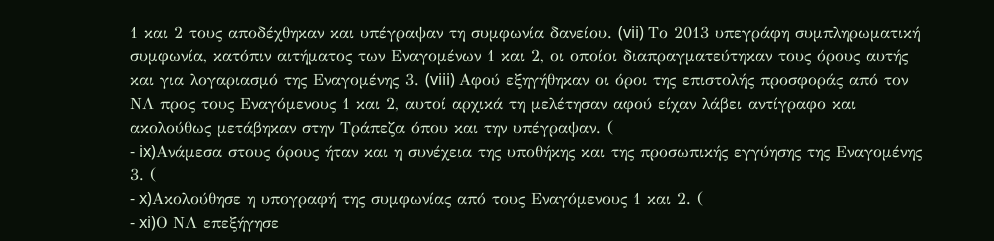1 και 2 τους αποδέχθηκαν και υπέγραψαν τη συμφωνία δανείου. (vii) Το 2013 υπεγράφη συμπληρωματική συμφωνία, κατόπιν αιτήματος των Εναγομένων 1 και 2, οι οποίοι διαπραγματεύτηκαν τους όρους αυτής και για λογαριασμό της Εναγομένης 3. (viii) Αφού εξηγήθηκαν οι όροι της επιστολής προσφοράς από τον ΝΛ προς τους Εναγόμενους 1 και 2, αυτοί αρχικά τη μελέτησαν αφού είχαν λάβει αντίγραφο και ακολούθως μετάβηκαν στην Τράπεζα όπου και την υπέγραψαν. (
- ix)Ανάμεσα στους όρους ήταν και η συνέχεια της υποθήκης και της προσωπικής εγγύησης της Εναγομένης 3. (
- x)Ακολούθησε η υπογραφή της συμφωνίας από τους Εναγόμενους 1 και 2. (
- xi)Ο ΝΛ επεξήγησε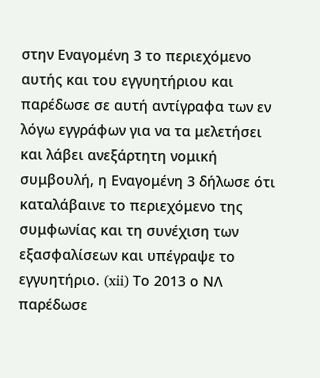στην Εναγομένη 3 το περιεχόμενο αυτής και του εγγυητήριου και παρέδωσε σε αυτή αντίγραφα των εν λόγω εγγράφων για να τα μελετήσει και λάβει ανεξάρτητη νομική συμβουλή, η Εναγομένη 3 δήλωσε ότι καταλάβαινε το περιεχόμενο της συμφωνίας και τη συνέχιση των εξασφαλίσεων και υπέγραψε το εγγυητήριο. (xii) Το 2013 ο ΝΛ παρέδωσε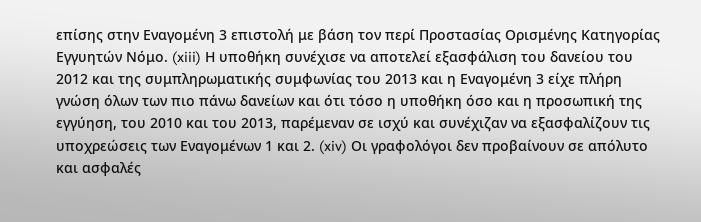επίσης στην Εναγομένη 3 επιστολή με βάση τον περί Προστασίας Ορισμένης Κατηγορίας Εγγυητών Νόμο. (xiii) Η υποθήκη συνέχισε να αποτελεί εξασφάλιση του δανείου του 2012 και της συμπληρωματικής συμφωνίας του 2013 και η Εναγομένη 3 είχε πλήρη γνώση όλων των πιο πάνω δανείων και ότι τόσο η υποθήκη όσο και η προσωπική της εγγύηση, του 2010 και του 2013, παρέμεναν σε ισχύ και συνέχιζαν να εξασφαλίζουν τις υποχρεώσεις των Εναγομένων 1 και 2. (xiv) Οι γραφολόγοι δεν προβαίνουν σε απόλυτο και ασφαλές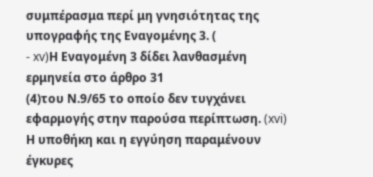συμπέρασμα περί μη γνησιότητας της υπογραφής της Εναγομένης 3. (
- xv)Η Εναγομένη 3 δίδει λανθασμένη ερμηνεία στο άρθρο 31
(4)του Ν.9/65 το οποίο δεν τυγχάνει εφαρμογής στην παρούσα περίπτωση. (xvi) Η υποθήκη και η εγγύηση παραμένουν έγκυρες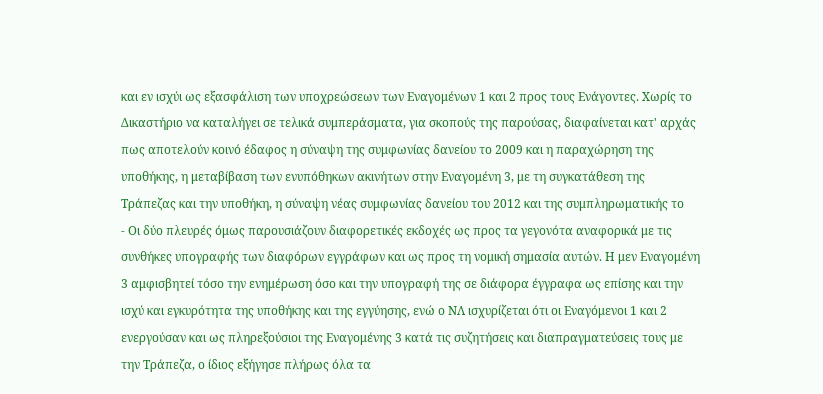και εν ισχύι ως εξασφάλιση των υποχρεώσεων των Εναγομένων 1 και 2 προς τους Ενάγοντες. Χωρίς το Δικαστήριο να καταλήγει σε τελικά συμπεράσματα, για σκοπούς της παρούσας, διαφαίνεται κατ' αρχάς πως αποτελούν κοινό έδαφος η σύναψη της συμφωνίας δανείου το 2009 και η παραχώρηση της υποθήκης, η μεταβίβαση των ενυπόθηκων ακινήτων στην Εναγομένη 3, με τη συγκατάθεση της Τράπεζας και την υποθήκη, η σύναψη νέας συμφωνίας δανείου του 2012 και της συμπληρωματικής το
- Οι δύο πλευρές όμως παρουσιάζουν διαφορετικές εκδοχές ως προς τα γεγονότα αναφορικά με τις συνθήκες υπογραφής των διαφόρων εγγράφων και ως προς τη νομική σημασία αυτών. Η μεν Εναγομένη 3 αμφισβητεί τόσο την ενημέρωση όσο και την υπογραφή της σε διάφορα έγγραφα ως επίσης και την ισχύ και εγκυρότητα της υποθήκης και της εγγύησης, ενώ ο ΝΛ ισχυρίζεται ότι οι Εναγόμενοι 1 και 2 ενεργούσαν και ως πληρεξούσιοι της Εναγομένης 3 κατά τις συζητήσεις και διαπραγματεύσεις τους με την Τράπεζα, ο ίδιος εξήγησε πλήρως όλα τα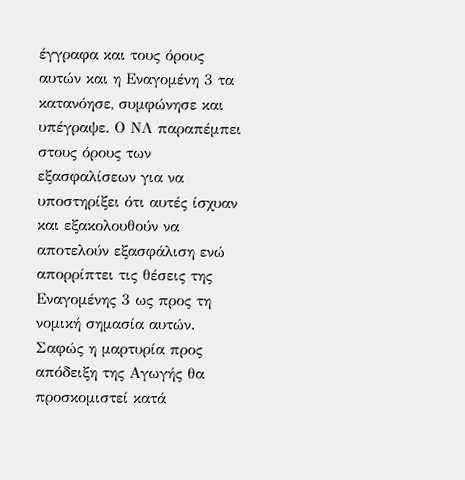έγγραφα και τους όρους αυτών και η Εναγομένη 3 τα κατανόησε, συμφώνησε και υπέγραψε. Ο ΝΛ παραπέμπει στους όρους των εξασφαλίσεων για να υποστηρίξει ότι αυτές ίσχυαν και εξακολουθούν να αποτελούν εξασφάλιση ενώ απορρίπτει τις θέσεις της Εναγομένης 3 ως προς τη νομική σημασία αυτών. Σαφώς η μαρτυρία προς απόδειξη της Αγωγής θα προσκομιστεί κατά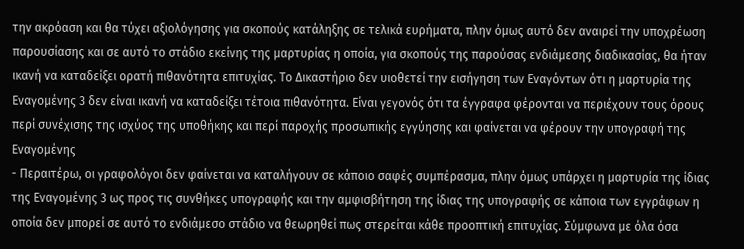την ακρόαση και θα τύχει αξιολόγησης για σκοπούς κατάληξης σε τελικά ευρήματα, πλην όμως αυτό δεν αναιρεί την υποχρέωση παρουσίασης και σε αυτό το στάδιο εκείνης της μαρτυρίας η οποία, για σκοπούς της παρούσας ενδιάμεσης διαδικασίας, θα ήταν ικανή να καταδείξει ορατή πιθανότητα επιτυχίας. Το Δικαστήριο δεν υιοθετεί την εισήγηση των Εναγόντων ότι η μαρτυρία της Εναγομένης 3 δεν είναι ικανή να καταδείξει τέτοια πιθανότητα. Είναι γεγονός ότι τα έγγραφα φέρονται να περιέχουν τους όρους περί συνέχισης της ισχύος της υποθήκης και περί παροχής προσωπικής εγγύησης και φαίνεται να φέρουν την υπογραφή της Εναγομένης
- Περαιτέρω, οι γραφολόγοι δεν φαίνεται να καταλήγουν σε κάποιο σαφές συμπέρασμα, πλην όμως υπάρχει η μαρτυρία της ίδιας της Εναγομένης 3 ως προς τις συνθήκες υπογραφής και την αμφισβήτηση της ίδιας της υπογραφής σε κάποια των εγγράφων η οποία δεν μπορεί σε αυτό το ενδιάμεσο στάδιο να θεωρηθεί πως στερείται κάθε προοπτική επιτυχίας. Σύμφωνα με όλα όσα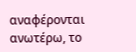αναφέρονται ανωτέρω, το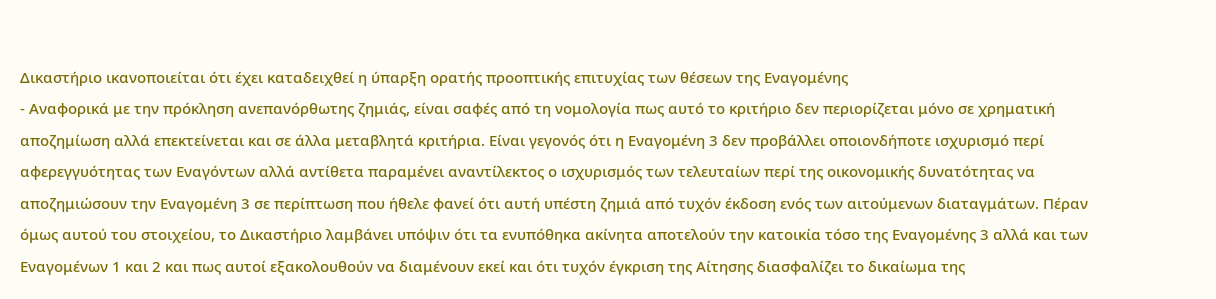Δικαστήριο ικανοποιείται ότι έχει καταδειχθεί η ύπαρξη ορατής προοπτικής επιτυχίας των θέσεων της Εναγομένης
- Αναφορικά με την πρόκληση ανεπανόρθωτης ζημιάς, είναι σαφές από τη νομολογία πως αυτό το κριτήριο δεν περιορίζεται μόνο σε χρηματική αποζημίωση αλλά επεκτείνεται και σε άλλα μεταβλητά κριτήρια. Είναι γεγονός ότι η Εναγομένη 3 δεν προβάλλει οποιονδήποτε ισχυρισμό περί αφερεγγυότητας των Εναγόντων αλλά αντίθετα παραμένει αναντίλεκτος ο ισχυρισμός των τελευταίων περί της οικονομικής δυνατότητας να αποζημιώσουν την Εναγομένη 3 σε περίπτωση που ήθελε φανεί ότι αυτή υπέστη ζημιά από τυχόν έκδοση ενός των αιτούμενων διαταγμάτων. Πέραν όμως αυτού του στοιχείου, το Δικαστήριο λαμβάνει υπόψιν ότι τα ενυπόθηκα ακίνητα αποτελούν την κατοικία τόσο της Εναγομένης 3 αλλά και των Εναγομένων 1 και 2 και πως αυτοί εξακολουθούν να διαμένουν εκεί και ότι τυχόν έγκριση της Αίτησης διασφαλίζει το δικαίωμα της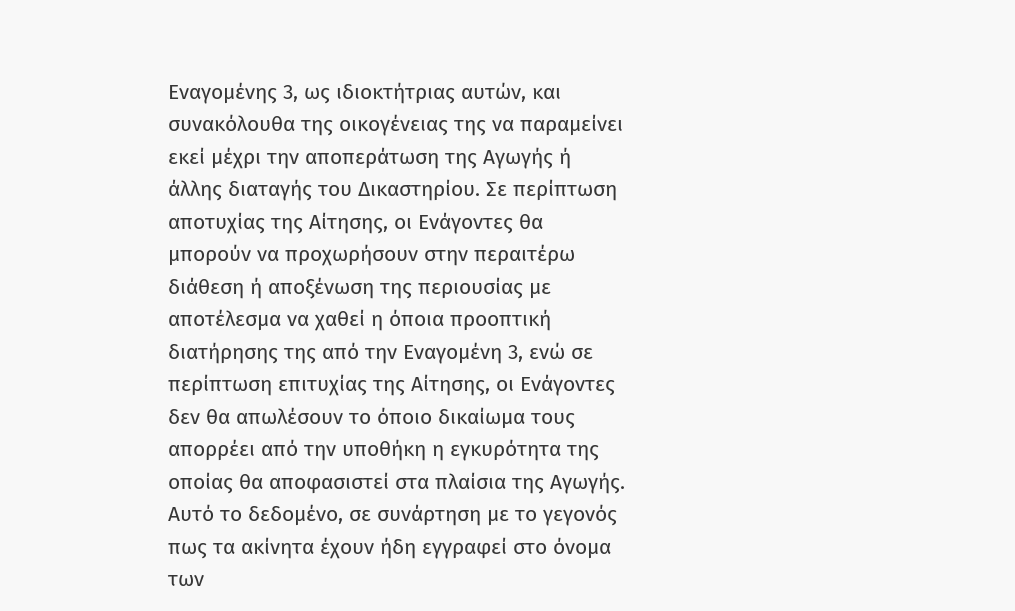Εναγομένης 3, ως ιδιοκτήτριας αυτών, και συνακόλουθα της οικογένειας της να παραμείνει εκεί μέχρι την αποπεράτωση της Αγωγής ή άλλης διαταγής του Δικαστηρίου. Σε περίπτωση αποτυχίας της Αίτησης, οι Ενάγοντες θα μπορούν να προχωρήσουν στην περαιτέρω διάθεση ή αποξένωση της περιουσίας με αποτέλεσμα να χαθεί η όποια προοπτική διατήρησης της από την Εναγομένη 3, ενώ σε περίπτωση επιτυχίας της Αίτησης, οι Ενάγοντες δεν θα απωλέσουν το όποιο δικαίωμα τους απορρέει από την υποθήκη η εγκυρότητα της οποίας θα αποφασιστεί στα πλαίσια της Αγωγής. Αυτό το δεδομένο, σε συνάρτηση με το γεγονός πως τα ακίνητα έχουν ήδη εγγραφεί στο όνομα των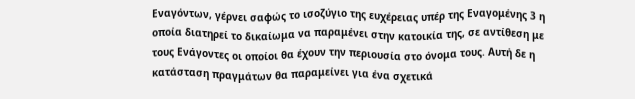Εναγόντων, γέρνει σαφώς το ισοζύγιο της ευχέρειας υπέρ της Εναγομένης 3 η οποία διατηρεί το δικαίωμα να παραμένει στην κατοικία της, σε αντίθεση με τους Ενάγοντες οι οποίοι θα έχουν την περιουσία στο όνομα τους. Αυτή δε η κατάσταση πραγμάτων θα παραμείνει για ένα σχετικά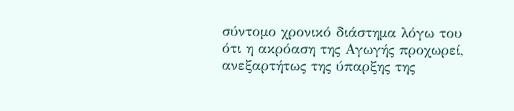σύντομο χρονικό διάστημα λόγω του ότι η ακρόαση της Αγωγής προχωρεί, ανεξαρτήτως της ύπαρξης της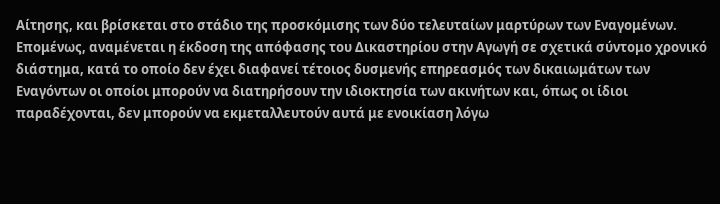Αίτησης, και βρίσκεται στο στάδιο της προσκόμισης των δύο τελευταίων μαρτύρων των Εναγομένων. Επομένως, αναμένεται η έκδοση της απόφασης του Δικαστηρίου στην Αγωγή σε σχετικά σύντομο χρονικό διάστημα, κατά το οποίο δεν έχει διαφανεί τέτοιος δυσμενής επηρεασμός των δικαιωμάτων των Εναγόντων οι οποίοι μπορούν να διατηρήσουν την ιδιοκτησία των ακινήτων και, όπως οι ίδιοι παραδέχονται, δεν μπορούν να εκμεταλλευτούν αυτά με ενοικίαση λόγω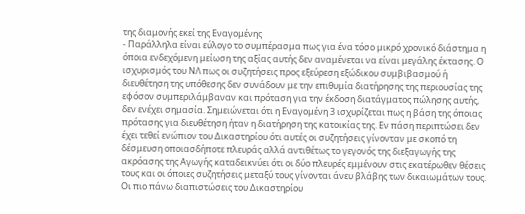της διαμονής εκεί της Εναγομένης
- Παράλληλα είναι εύλογο το συμπέρασμα πως για ένα τόσο μικρό χρονικό διάστημα η όποια ενδεχόμενη μείωση της αξίας αυτής δεν αναμένεται να είναι μεγάλης έκτασης. Ο ισχυρισμός του ΝΛ πως οι συζητήσεις προς εξεύρεση εξώδικου συμβιβασμού ή διευθέτηση της υπόθεσης δεν συνάδουν με την επιθυμία διατήρησης της περιουσίας της εφόσον συμπεριλάμβαναν και πρόταση για την έκδοση διατάγματος πώλησης αυτής, δεν ενέχει σημασία. Σημειώνεται ότι η Εναγομένη 3 ισχυρίζεται πως η βάση της όποιας πρότασης για διευθέτηση ήταν η διατήρηση της κατοικίας της. Εν πάση περιπτώσει δεν έχει τεθεί ενώπιον του Δικαστηρίου ότι αυτές οι συζητήσεις γίνονταν με σκοπό τη δέσμευση οποιασδήποτε πλευράς αλλά αντιθέτως το γεγονός της διεξαγωγής της ακρόασης της Αγωγής καταδεικνύει ότι οι δύο πλευρές εμμένουν στις εκατέρωθεν θέσεις τους και οι όποιες συζητήσεις μεταξύ τους γίνονται άνευ βλάβης των δικαιωμάτων τους. Οι πιο πάνω διαπιστώσεις του Δικαστηρίου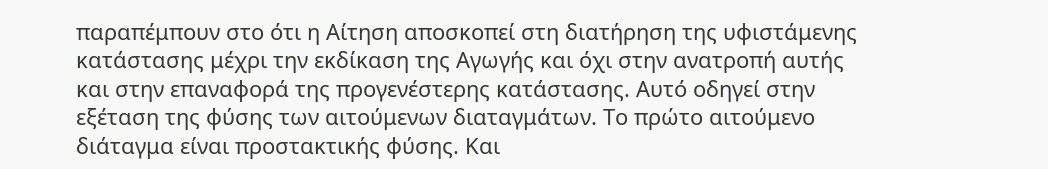παραπέμπουν στο ότι η Αίτηση αποσκοπεί στη διατήρηση της υφιστάμενης κατάστασης μέχρι την εκδίκαση της Αγωγής και όχι στην ανατροπή αυτής και στην επαναφορά της προγενέστερης κατάστασης. Αυτό οδηγεί στην εξέταση της φύσης των αιτούμενων διαταγμάτων. Το πρώτο αιτούμενο διάταγμα είναι προστακτικής φύσης. Και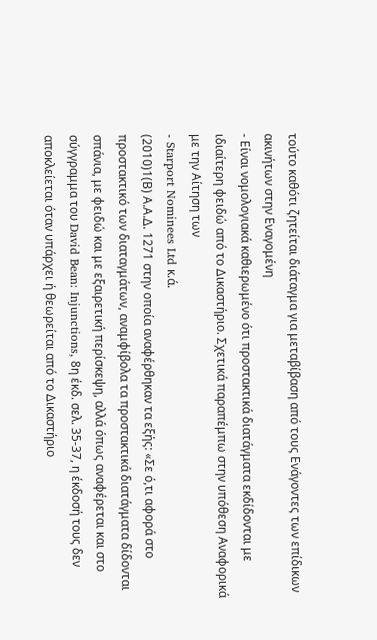τούτο καθότι ζητείται διάταγμα για μεταβίβαση από τους Ενάγοντες των επίδικων ακινήτων στην Εναγομένη
- Είναι νομολογιακά καθιερωμένο ότι προστακτικά διατάγματα εκδίδονται με ιδιαίτερη φειδώ από το Δικαστήριο. Σχετικά παραπέμπω στην υπόθεση Αναφορικά με την Αίτηση των
- Starport Nominees Ltd κ.ά.
(2010)1(Β) Α.Α.Δ. 1271 στην οποία αναφέρθηκαν τα εξής: «Σε ό,τι αφορά στο προστακτικό των διαταγμάτων, αναμφίβολα τα προστακτικά διατάγματα δίδονται σπάνια, με φειδώ και με εξαιρετική περίσκεψη, αλλά όπως αναφέρεται και στο σύγγραμμα του David Bean: Injunctions, 8η έκδ. σελ. 35-37, η έκδοσή τους δεν αποκλείεται όταν υπάρχει ή θεωρείται από το Δικαστήριο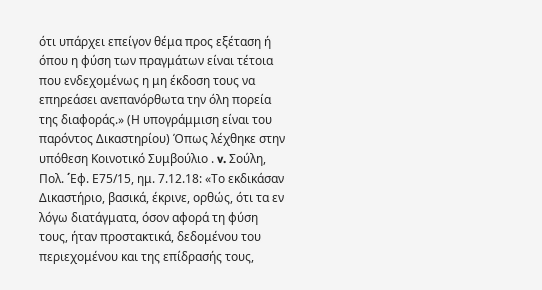ότι υπάρχει επείγον θέμα προς εξέταση ή όπου η φύση των πραγμάτων είναι τέτοια που ενδεχομένως η μη έκδοση τους να επηρεάσει ανεπανόρθωτα την όλη πορεία της διαφοράς.» (Η υπογράμμιση είναι του παρόντος Δικαστηρίου) Όπως λέχθηκε στην υπόθεση Κοινοτικό Συμβούλιο . v. Σούλη, Πολ. ΄Eφ. Ε75/15, ημ. 7.12.18: «Το εκδικάσαν Δικαστήριο, βασικά, έκρινε, ορθώς, ότι τα εν λόγω διατάγματα, όσον αφορά τη φύση τους, ήταν προστακτικά, δεδομένου του περιεχομένου και της επίδρασής τους,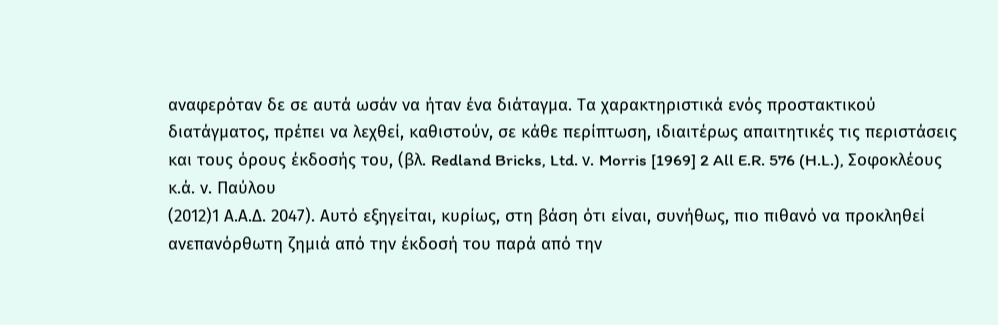αναφερόταν δε σε αυτά ωσάν να ήταν ένα διάταγμα. Τα χαρακτηριστικά ενός προστακτικού διατάγματος, πρέπει να λεχθεί, καθιστούν, σε κάθε περίπτωση, ιδιαιτέρως απαιτητικές τις περιστάσεις και τους όρους έκδοσής του, (βλ. Redland Bricks, Ltd. ν. Morris [1969] 2 All E.R. 576 (H.L.), Σοφοκλέους κ.ά. ν. Παύλου
(2012)1 Α.Α.Δ. 2047). Αυτό εξηγείται, κυρίως, στη βάση ότι είναι, συνήθως, πιο πιθανό να προκληθεί ανεπανόρθωτη ζημιά από την έκδοσή του παρά από την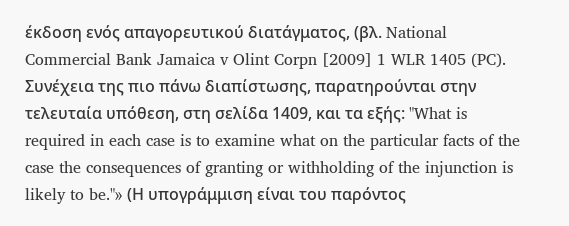έκδοση ενός απαγορευτικού διατάγματος, (βλ. National Commercial Bank Jamaica v Olint Corpn [2009] 1 WLR 1405 (PC). Συνέχεια της πιο πάνω διαπίστωσης, παρατηρούνται στην τελευταία υπόθεση, στη σελίδα 1409, και τα εξής: "What is required in each case is to examine what on the particular facts of the case the consequences of granting or withholding of the injunction is likely to be."» (Η υπογράμμιση είναι του παρόντος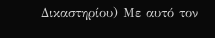Δικαστηρίου) Με αυτό τον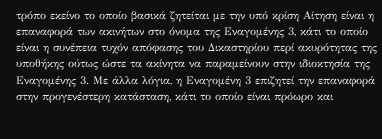τρόπο εκείνο το οποίο βασικά ζητείται με την υπό κρίση Αίτηση είναι η επαναφορά των ακινήτων στο όνομα της Εναγομένης 3, κάτι το οποίο είναι η συνέπεια τυχόν απόφασης του Δικαστηρίου περί ακυρότητας της υποθήκης ούτως ώστε τα ακίνητα να παραμείνουν στην ιδιοκτησία της Εναγομένης 3. Με άλλα λόγια, η Εναγομένη 3 επιζητεί την επαναφορά στην προγενέστερη κατάσταση, κάτι το οποίο είναι πρόωρο και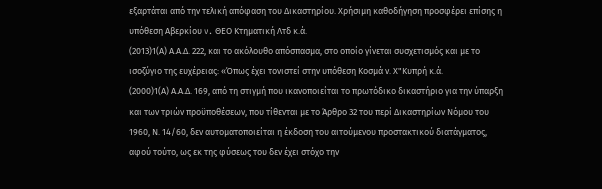εξαρτάται από την τελική απόφαση του Δικαστηρίου. Χρήσιμη καθοδήγηση προσφέρει επίσης η υπόθεση Αβερκίου v. ΘΕΟ Κτηματική Λτδ κ.ά.
(2013)1(Α) Α.Α.Δ. 222, και το ακόλουθο απόσπασμα, στο οποίο γίνεται συσχετισμός και με το ισοζύγιο της ευχέρειας: «Όπως έχει τονιστεί στην υπόθεση Κοσμά ν. Χ"Κυπρή κ.ά.
(2000)1(Α) Α.Α.Δ. 169, από τη στιγμή που ικανοποιείται το πρωτόδικο δικαστήριο για την ύπαρξη και των τριών προϋποθέσεων, που τίθενται με το Άρθρο 32 του περί Δικαστηρίων Νόμου του 1960, Ν. 14/60, δεν αυτοματοποιείται η έκδοση του αιτούμενου προστακτικού διατάγματος, αφού τούτο, ως εκ της φύσεως του δεν έχει στόχο την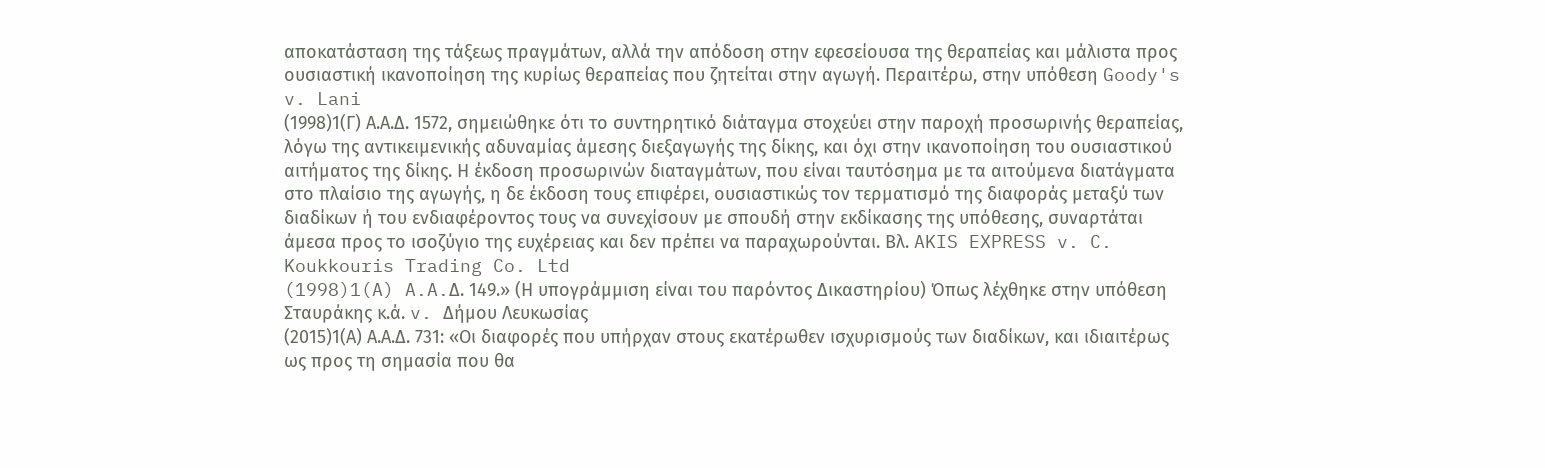αποκατάσταση της τάξεως πραγμάτων, αλλά την απόδοση στην εφεσείουσα της θεραπείας και μάλιστα προς ουσιαστική ικανοποίηση της κυρίως θεραπείας που ζητείται στην αγωγή. Περαιτέρω, στην υπόθεση Goody's v. Lani
(1998)1(Γ) Α.Α.Δ. 1572, σημειώθηκε ότι το συντηρητικό διάταγμα στοχεύει στην παροχή προσωρινής θεραπείας, λόγω της αντικειμενικής αδυναμίας άμεσης διεξαγωγής της δίκης, και όχι στην ικανοποίηση του ουσιαστικού αιτήματος της δίκης. Η έκδοση προσωρινών διαταγμάτων, που είναι ταυτόσημα με τα αιτούμενα διατάγματα στο πλαίσιο της αγωγής, η δε έκδοση τους επιφέρει, ουσιαστικώς τον τερματισμό της διαφοράς μεταξύ των διαδίκων ή του ενδιαφέροντος τους να συνεχίσουν με σπουδή στην εκδίκασης της υπόθεσης, συναρτάται άμεσα προς το ισοζύγιο της ευχέρειας και δεν πρέπει να παραχωρούνται. Βλ. AKIS EXPRESS v. C. Koukkouris Trading Co. Ltd
(1998)1(A) A.A.Δ. 149.» (Η υπογράμμιση είναι του παρόντος Δικαστηρίου) Όπως λέχθηκε στην υπόθεση Σταυράκης κ.ά. v. Δήμου Λευκωσίας
(2015)1(Α) Α.Α.Δ. 731: «Οι διαφορές που υπήρχαν στους εκατέρωθεν ισχυρισμούς των διαδίκων, και ιδιαιτέρως ως προς τη σημασία που θα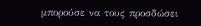μπορούσε να τους προσδώσει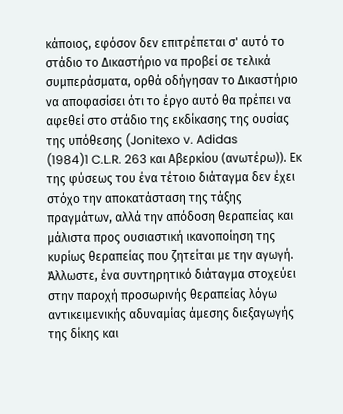κάποιος, εφόσον δεν επιτρέπεται σ' αυτό το στάδιο το Δικαστήριο να προβεί σε τελικά συμπεράσματα, ορθά οδήγησαν το Δικαστήριο να αποφασίσει ότι το έργο αυτό θα πρέπει να αφεθεί στο στάδιο της εκδίκασης της ουσίας της υπόθεσης (Jonitexo v. Adidas
(1984)1 C.L.R. 263 και Αβερκίου (ανωτέρω)). Εκ της φύσεως του ένα τέτοιο διάταγμα δεν έχει στόχο την αποκατάσταση της τάξης πραγμάτων, αλλά την απόδοση θεραπείας και μάλιστα προς ουσιαστική ικανοποίηση της κυρίως θεραπείας που ζητείται με την αγωγή. Άλλωστε, ένα συντηρητικό διάταγμα στοχεύει στην παροχή προσωρινής θεραπείας λόγω αντικειμενικής αδυναμίας άμεσης διεξαγωγής της δίκης και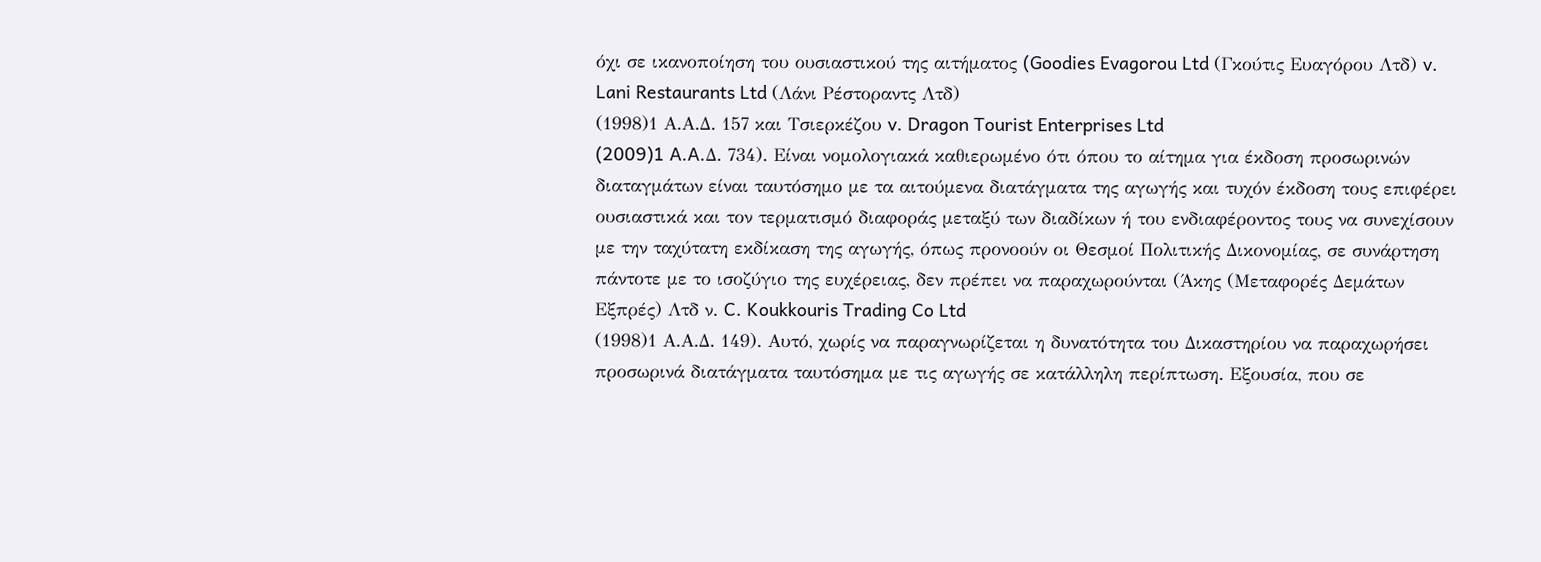όχι σε ικανοποίηση του ουσιαστικού της αιτήματος (Goodies Evagorou Ltd (Γκούτις Ευαγόρου Λτδ) v. Lani Restaurants Ltd (Λάνι Ρέστοραντς Λτδ)
(1998)1 Α.Α.Δ. 157 και Τσιερκέζου v. Dragon Tourist Enterprises Ltd
(2009)1 A.A.Δ. 734). Είναι νομολογιακά καθιερωμένο ότι όπου το αίτημα για έκδοση προσωρινών διαταγμάτων είναι ταυτόσημο με τα αιτούμενα διατάγματα της αγωγής και τυχόν έκδοση τους επιφέρει ουσιαστικά και τον τερματισμό διαφοράς μεταξύ των διαδίκων ή του ενδιαφέροντος τους να συνεχίσουν με την ταχύτατη εκδίκαση της αγωγής, όπως προνοούν οι Θεσμοί Πολιτικής Δικονομίας, σε συνάρτηση πάντοτε με το ισοζύγιο της ευχέρειας, δεν πρέπει να παραχωρούνται (Άκης (Μεταφορές Δεμάτων Εξπρές) Λτδ ν. C. Koukkouris Trading Co Ltd
(1998)1 Α.Α.Δ. 149). Αυτό, χωρίς να παραγνωρίζεται η δυνατότητα του Δικαστηρίου να παραχωρήσει προσωρινά διατάγματα ταυτόσημα με τις αγωγής σε κατάλληλη περίπτωση. Εξουσία, που σε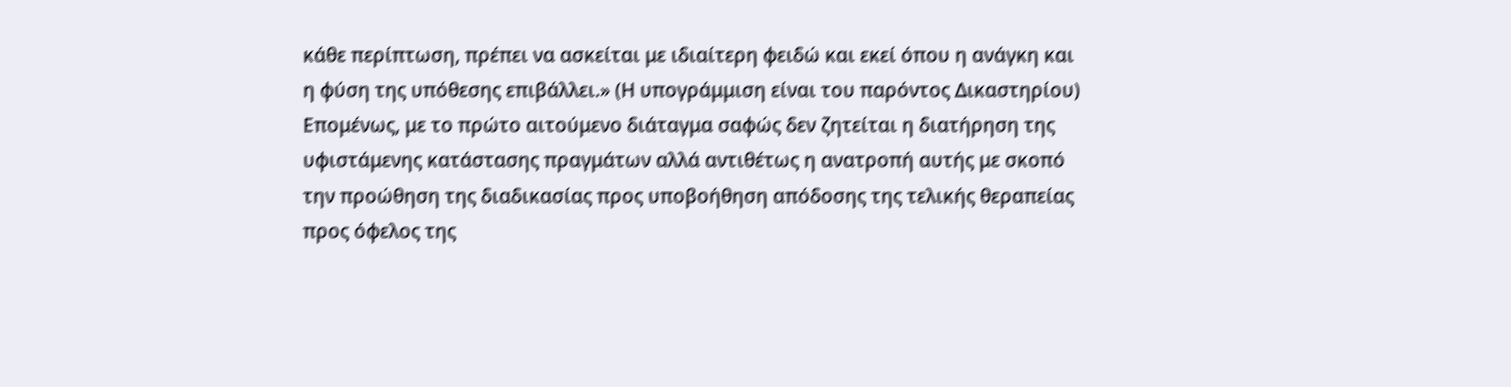κάθε περίπτωση, πρέπει να ασκείται με ιδιαίτερη φειδώ και εκεί όπου η ανάγκη και η φύση της υπόθεσης επιβάλλει.» (Η υπογράμμιση είναι του παρόντος Δικαστηρίου) Επομένως, με το πρώτο αιτούμενο διάταγμα σαφώς δεν ζητείται η διατήρηση της υφιστάμενης κατάστασης πραγμάτων αλλά αντιθέτως η ανατροπή αυτής με σκοπό την προώθηση της διαδικασίας προς υποβοήθηση απόδοσης της τελικής θεραπείας προς όφελος της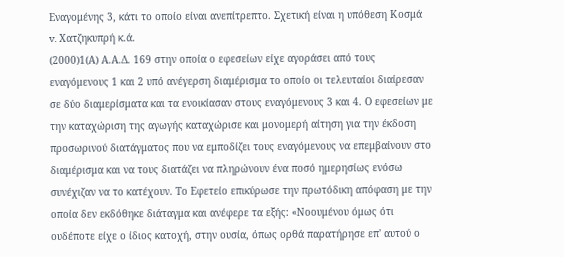Εναγομένης 3, κάτι το οποίο είναι ανεπίτρεπτο. Σχετική είναι η υπόθεση Κοσμά v. Χατζηκυπρή κ.ά.
(2000)1(Α) Α.Α.Δ. 169 στην οποία ο εφεσείων είχε αγοράσει από τους εναγόμενους 1 και 2 υπό ανέγερση διαμέρισμα το οποίο οι τελευταίοι διαίρεσαν σε δύο διαμερίσματα και τα ενοικίασαν στους εναγόμενους 3 και 4. Ο εφεσείων με την καταχώριση της αγωγής καταχώρισε και μονομερή αίτηση για την έκδοση προσωρινού διατάγματος που να εμποδίζει τους εναγόμενους να επεμβαίνουν στο διαμέρισμα και να τους διατάζει να πληρώνουν ένα ποσό ημερησίως ενόσω συνέχιζαν να το κατέχουν. Το Εφετείο επικύρωσε την πρωτόδικη απόφαση με την οποία δεν εκδόθηκε διάταγμα και ανέφερε τα εξής: «Νοουμένου όμως ότι ουδέποτε είχε ο ίδιος κατοχή, στην ουσία, όπως ορθά παρατήρησε επ' αυτού ο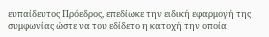ευπαίδευτος Πρόεδρος, επεδίωκε την ειδική εφαρμογή της συμφωνίας ώστε να του εδίδετο η κατοχή την οποία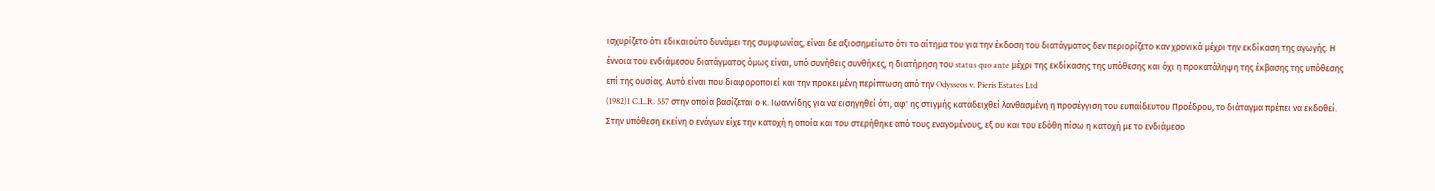ισχυρίζετο ότι εδικαιούτο δυνάμει της συμφωνίας, είναι δε αξιοσημείωτο ότι το αίτημα του για την έκδοση του διατάγματος δεν περιορίζετο καν χρονικά μέχρι την εκδίκαση της αγωγής. Η έννοια του ενδιάμεσου διατάγματος όμως είναι, υπό συνήθεις συνθήκες, η διατήρηση του status quo ante μέχρι της εκδίκασης της υπόθεσης και όχι η προκατάληψη της έκβασης της υπόθεσης επί της ουσίας. Αυτό είναι που διαφοροποιεί και την προκειμένη περίπτωση από την Odysseos v. Pieris Estates Ltd
(1982)1 C.L.R. 557 στην οποία βασίζεται ο κ. Ιωαννίδης για να εισηγηθεί ότι, αφ' ης στιγμής καταδειχθεί λανθασμένη η προσέγγιση του ευπαίδευτου Προέδρου, το διάταγμα πρέπει να εκδοθεί. Στην υπόθεση εκείνη ο ενάγων είχε την κατοχή η οποία και του στερήθηκε από τους εναγομένους, εξ ου και του εδόθη πίσω η κατοχή με το ενδιάμεσο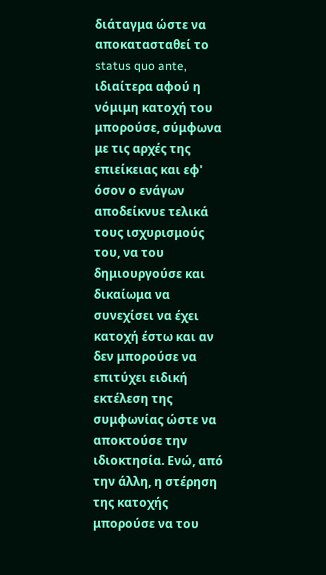διάταγμα ώστε να αποκατασταθεί το status quo ante, ιδιαίτερα αφού η νόμιμη κατοχή του μπορούσε, σύμφωνα με τις αρχές της επιείκειας και εφ' όσον ο ενάγων αποδείκνυε τελικά τους ισχυρισμούς του, να του δημιουργούσε και δικαίωμα να συνεχίσει να έχει κατοχή έστω και αν δεν μπορούσε να επιτύχει ειδική εκτέλεση της συμφωνίας ώστε να αποκτούσε την ιδιοκτησία. Ενώ, από την άλλη, η στέρηση της κατοχής μπορούσε να του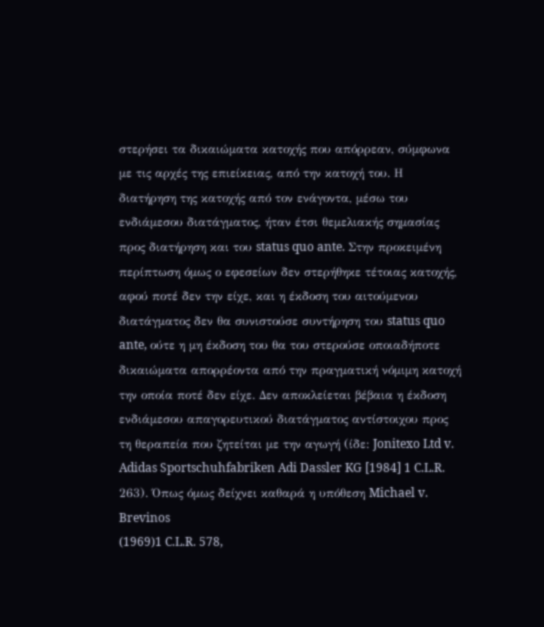στερήσει τα δικαιώματα κατοχής που απόρρεαν, σύμφωνα με τις αρχές της επιείκειας, από την κατοχή του. Η διατήρηση της κατοχής από τον ενάγοντα, μέσω του ενδιάμεσου διατάγματος, ήταν έτσι θεμελιακής σημασίας προς διατήρηση και του status quo ante. Στην προκειμένη περίπτωση όμως ο εφεσείων δεν στερήθηκε τέτοιας κατοχής, αφού ποτέ δεν την είχε, και η έκδοση του αιτούμενου διατάγματος δεν θα συνιστούσε συντήρηση του status quo ante, ούτε η μη έκδοση του θα του στερούσε οποιαδήποτε δικαιώματα απορρέοντα από την πραγματική νόμιμη κατοχή την οποία ποτέ δεν είχε. Δεν αποκλείεται βέβαια η έκδοση ενδιάμεσου απαγορευτικού διατάγματος αντίστοιχου προς τη θεραπεία που ζητείται με την αγωγή (ίδε: Jonitexo Ltd v. Adidas Sportschuhfabriken Adi Dassler KG [1984] 1 C.L.R. 263). Όπως όμως δείχνει καθαρά η υπόθεση Michael v. Brevinos
(1969)1 C.L.R. 578,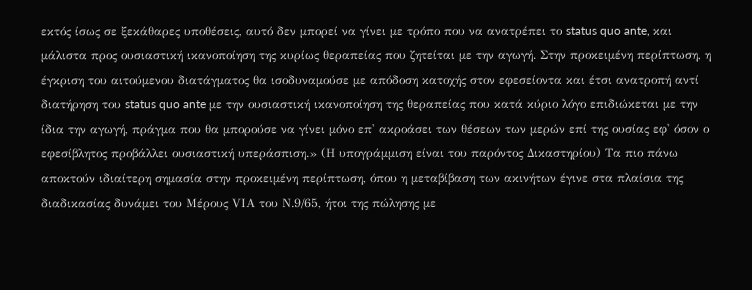εκτός ίσως σε ξεκάθαρες υποθέσεις, αυτό δεν μπορεί να γίνει με τρόπο που να ανατρέπει το status quo ante, και μάλιστα προς ουσιαστική ικανοποίηση της κυρίως θεραπείας που ζητείται με την αγωγή. Στην προκειμένη περίπτωση, η έγκριση του αιτούμενου διατάγματος θα ισοδυναμούσε με απόδοση κατοχής στον εφεσείοντα και έτσι ανατροπή αντί διατήρηση του status quo ante με την ουσιαστική ικανοποίηση της θεραπείας που κατά κύριο λόγο επιδιώκεται με την ίδια την αγωγή, πράγμα που θα μπορούσε να γίνει μόνο επ' ακροάσει των θέσεων των μερών επί της ουσίας εφ' όσον ο εφεσίβλητος προβάλλει ουσιαστική υπεράσπιση.» (Η υπογράμμιση είναι του παρόντος Δικαστηρίου) Τα πιο πάνω αποκτούν ιδιαίτερη σημασία στην προκειμένη περίπτωση, όπου η μεταβίβαση των ακινήτων έγινε στα πλαίσια της διαδικασίας δυνάμει του Μέρους VΙΑ του Ν.9/65, ήτοι της πώλησης με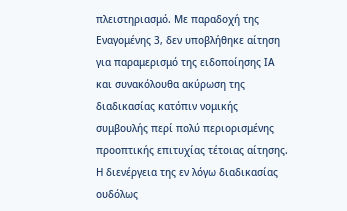πλειστηριασμό. Με παραδοχή της Εναγομένης 3, δεν υποβλήθηκε αίτηση για παραμερισμό της ειδοποίησης ΙΑ και συνακόλουθα ακύρωση της διαδικασίας κατόπιν νομικής συμβουλής περί πολύ περιορισμένης προοπτικής επιτυχίας τέτοιας αίτησης. Η διενέργεια της εν λόγω διαδικασίας ουδόλως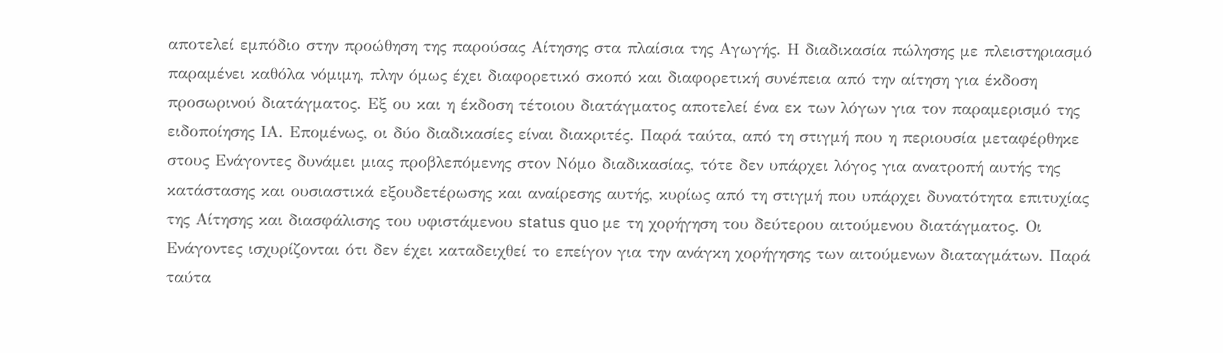αποτελεί εμπόδιο στην προώθηση της παρούσας Αίτησης στα πλαίσια της Αγωγής. Η διαδικασία πώλησης με πλειστηριασμό παραμένει καθόλα νόμιμη, πλην όμως έχει διαφορετικό σκοπό και διαφορετική συνέπεια από την αίτηση για έκδοση προσωρινού διατάγματος. Εξ ου και η έκδοση τέτοιου διατάγματος αποτελεί ένα εκ των λόγων για τον παραμερισμό της ειδοποίησης ΙΑ. Επομένως, οι δύο διαδικασίες είναι διακριτές. Παρά ταύτα, από τη στιγμή που η περιουσία μεταφέρθηκε στους Ενάγοντες δυνάμει μιας προβλεπόμενης στον Νόμο διαδικασίας, τότε δεν υπάρχει λόγος για ανατροπή αυτής της κατάστασης και ουσιαστικά εξουδετέρωσης και αναίρεσης αυτής, κυρίως από τη στιγμή που υπάρχει δυνατότητα επιτυχίας της Αίτησης και διασφάλισης του υφιστάμενου status quo με τη χορήγηση του δεύτερου αιτούμενου διατάγματος. Οι Ενάγοντες ισχυρίζονται ότι δεν έχει καταδειχθεί το επείγον για την ανάγκη χορήγησης των αιτούμενων διαταγμάτων. Παρά ταύτα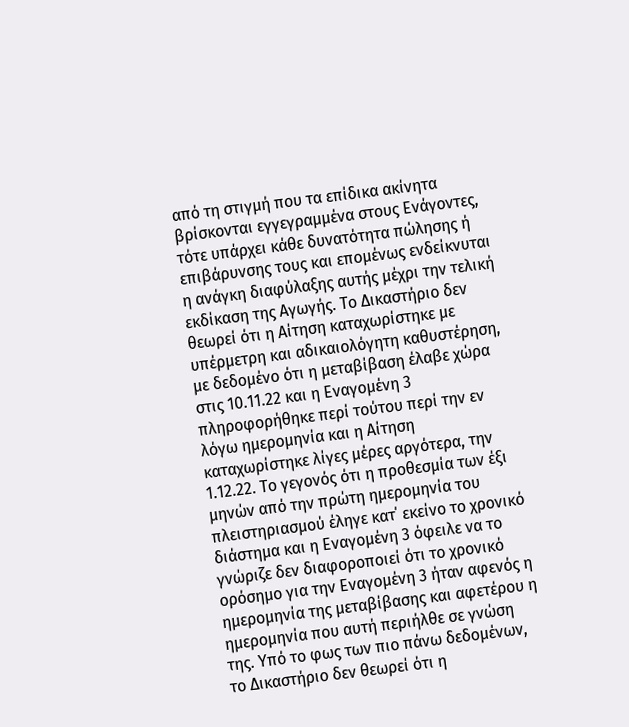από τη στιγμή που τα επίδικα ακίνητα βρίσκονται εγγεγραμμένα στους Ενάγοντες, τότε υπάρχει κάθε δυνατότητα πώλησης ή επιβάρυνσης τους και επομένως ενδείκνυται η ανάγκη διαφύλαξης αυτής μέχρι την τελική εκδίκαση της Αγωγής. Το Δικαστήριο δεν θεωρεί ότι η Αίτηση καταχωρίστηκε με υπέρμετρη και αδικαιολόγητη καθυστέρηση, με δεδομένο ότι η μεταβίβαση έλαβε χώρα στις 10.11.22 και η Εναγομένη 3 πληροφορήθηκε περί τούτου περί την εν λόγω ημερομηνία και η Αίτηση καταχωρίστηκε λίγες μέρες αργότερα, την 1.12.22. Το γεγονός ότι η προθεσμία των έξι μηνών από την πρώτη ημερομηνία του πλειστηριασμού έληγε κατ΄ εκείνο το χρονικό διάστημα και η Εναγομένη 3 όφειλε να το γνώριζε δεν διαφοροποιεί ότι το χρονικό ορόσημο για την Εναγομένη 3 ήταν αφενός η ημερομηνία της μεταβίβασης και αφετέρου η ημερομηνία που αυτή περιήλθε σε γνώση της. Υπό το φως των πιο πάνω δεδομένων, το Δικαστήριο δεν θεωρεί ότι η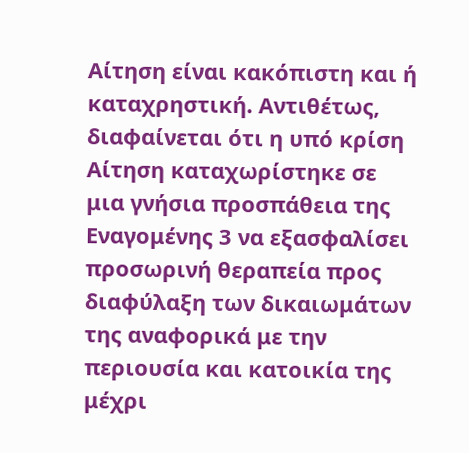Αίτηση είναι κακόπιστη και ή καταχρηστική. Αντιθέτως, διαφαίνεται ότι η υπό κρίση Αίτηση καταχωρίστηκε σε μια γνήσια προσπάθεια της Εναγομένης 3 να εξασφαλίσει προσωρινή θεραπεία προς διαφύλαξη των δικαιωμάτων της αναφορικά με την περιουσία και κατοικία της μέχρι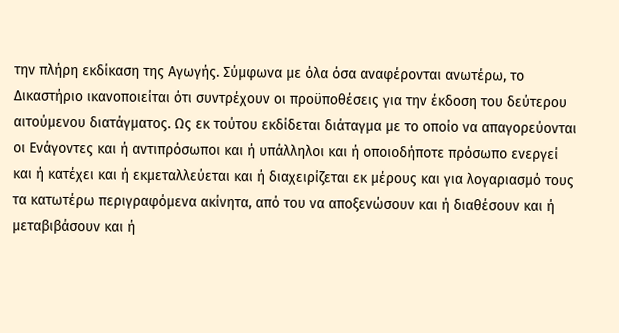την πλήρη εκδίκαση της Αγωγής. Σύμφωνα με όλα όσα αναφέρονται ανωτέρω, το Δικαστήριο ικανοποιείται ότι συντρέχουν οι προϋποθέσεις για την έκδοση του δεύτερου αιτούμενου διατάγματος. Ως εκ τούτου εκδίδεται διάταγμα με το οποίο να απαγορεύονται οι Ενάγοντες και ή αντιπρόσωποι και ή υπάλληλοι και ή οποιοδήποτε πρόσωπο ενεργεί και ή κατέχει και ή εκμεταλλεύεται και ή διαχειρίζεται εκ μέρους και για λογαριασμό τους τα κατωτέρω περιγραφόμενα ακίνητα, από του να αποξενώσουν και ή διαθέσουν και ή μεταβιβάσουν και ή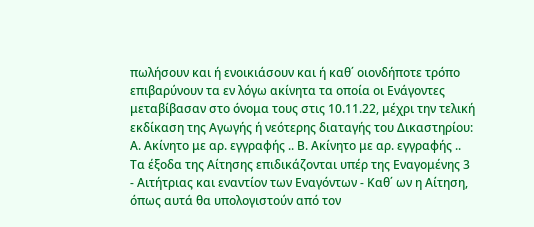πωλήσουν και ή ενοικιάσουν και ή καθ΄ οιονδήποτε τρόπο επιβαρύνουν τα εν λόγω ακίνητα τα οποία οι Ενάγοντες μεταβίβασαν στο όνομα τους στις 10.11.22, μέχρι την τελική εκδίκαση της Αγωγής ή νεότερης διαταγής του Δικαστηρίου: Α. Ακίνητο με αρ. εγγραφής .. Β. Ακίνητο με αρ. εγγραφής .. Τα έξοδα της Αίτησης επιδικάζονται υπέρ της Εναγομένης 3 - Αιτήτριας και εναντίον των Εναγόντων - Καθ΄ ων η Αίτηση, όπως αυτά θα υπολογιστούν από τον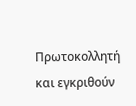Πρωτοκολλητή και εγκριθούν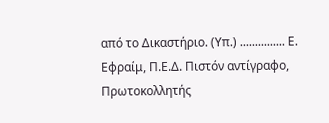από το Δικαστήριο. (Υπ.) ............... Ε. Εφραίμ, Π.Ε.Δ. Πιστόν αντίγραφο, Πρωτοκολλητής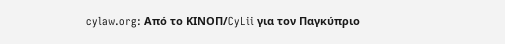cylaw.org: Από το ΚΙΝOΠ/CyLii για τον Παγκύπριο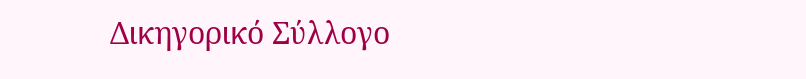Δικηγορικό Σύλλογο